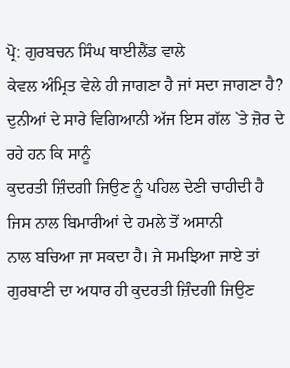ਪ੍ਰੋ: ਗੁਰਬਚਨ ਸਿੰਘ ਥਾਈਲੈਂਡ ਵਾਲੇ
ਕੇਵਲ ਅੰਮ੍ਰਿਤ ਵੇਲੇ ਹੀ ਜਾਗਣਾ ਹੈ ਜਾਂ ਸਦਾ ਜਾਗਣਾ ਹੈ?
ਦੁਨੀਆਂ ਦੇ ਸਾਰੇ ਵਿਗਿਆਨੀ ਅੱਜ ਇਸ ਗੱਲ `ਤੇ ਜ਼ੋਰ ਦੇ ਰਹੇ ਹਨ ਕਿ ਸਾਨੂੰ
ਕੁਦਰਤੀ ਜ਼ਿੰਦਗੀ ਜਿਉਣ ਨੂੰ ਪਹਿਲ ਦੇਣੀ ਚਾਹੀਦੀ ਹੈ ਜਿਸ ਨਾਲ ਬਿਮਾਰੀਆਂ ਦੇ ਹਮਲੇ ਤੋਂ ਅਸਾਨੀ
ਨਾਲ ਬਚਿਆ ਜਾ ਸਕਦਾ ਹੈ। ਜੇ ਸਮਝਿਆ ਜਾਏ ਤਾਂ ਗੁਰਬਾਣੀ ਦਾ ਅਧਾਰ ਹੀ ਕੁਦਰਤੀ ਜ਼ਿੰਦਗੀ ਜਿਉਣ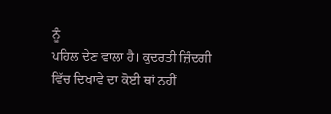ਨੂੰ
ਪਹਿਲ ਦੇਣ ਵਾਲਾ ਹੈ। ਕੁਦਰਤੀ ਜ਼ਿੰਦਗੀ ਵਿੱਚ ਦਿਖਾਵੇ ਦਾ ਕੋਈ ਥਾਂ ਨਹੀਂ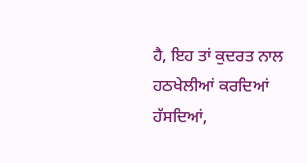ਹੈ, ਇਹ ਤਾਂ ਕੁਦਰਤ ਨਾਲ
ਹਠਖੇਲੀਆਂ ਕਰਦਿਆਂ ਹੱਸਦਿਆਂ,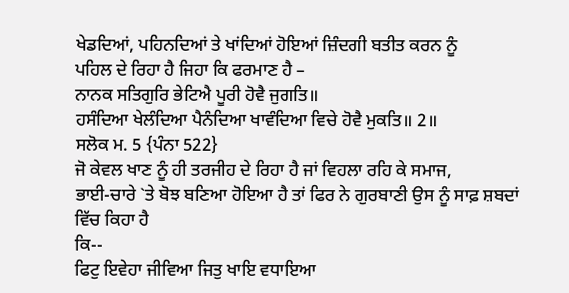ਖੇਡਦਿਆਂ, ਪਹਿਨਦਿਆਂ ਤੇ ਖਾਂਦਿਆਂ ਹੋਇਆਂ ਜ਼ਿੰਦਗੀ ਬਤੀਤ ਕਰਨ ਨੂੰ
ਪਹਿਲ ਦੇ ਰਿਹਾ ਹੈ ਜਿਹਾ ਕਿ ਫਰਮਾਣ ਹੈ –
ਨਾਨਕ ਸਤਿਗੁਰਿ ਭੇਟਿਐ ਪੂਰੀ ਹੋਵੈ ਜੁਗਤਿ॥
ਹਸੰਦਿਆ ਖੇਲੰਦਿਆ ਪੈਨੰਦਿਆ ਖਾਵੰਦਿਆ ਵਿਚੇ ਹੋਵੈ ਮੁਕਤਿ॥ 2॥
ਸਲੋਕ ਮ. 5 {ਪੰਨਾ 522}
ਜੋ ਕੇਵਲ ਖਾਣ ਨੂੰ ਹੀ ਤਰਜੀਹ ਦੇ ਰਿਹਾ ਹੈ ਜਾਂ ਵਿਹਲਾ ਰਹਿ ਕੇ ਸਮਾਜ,
ਭਾਈ-ਚਾਰੇ `ਤੇ ਬੋਝ ਬਣਿਆ ਹੋਇਆ ਹੈ ਤਾਂ ਫਿਰ ਨੇ ਗੁਰਬਾਣੀ ਉਸ ਨੂੰ ਸਾਫ਼ ਸ਼ਬਦਾਂ ਵਿੱਚ ਕਿਹਾ ਹੈ
ਕਿ--
ਫਿਟੁ ਇਵੇਹਾ ਜੀਵਿਆ ਜਿਤੁ ਖਾਇ ਵਧਾਇਆ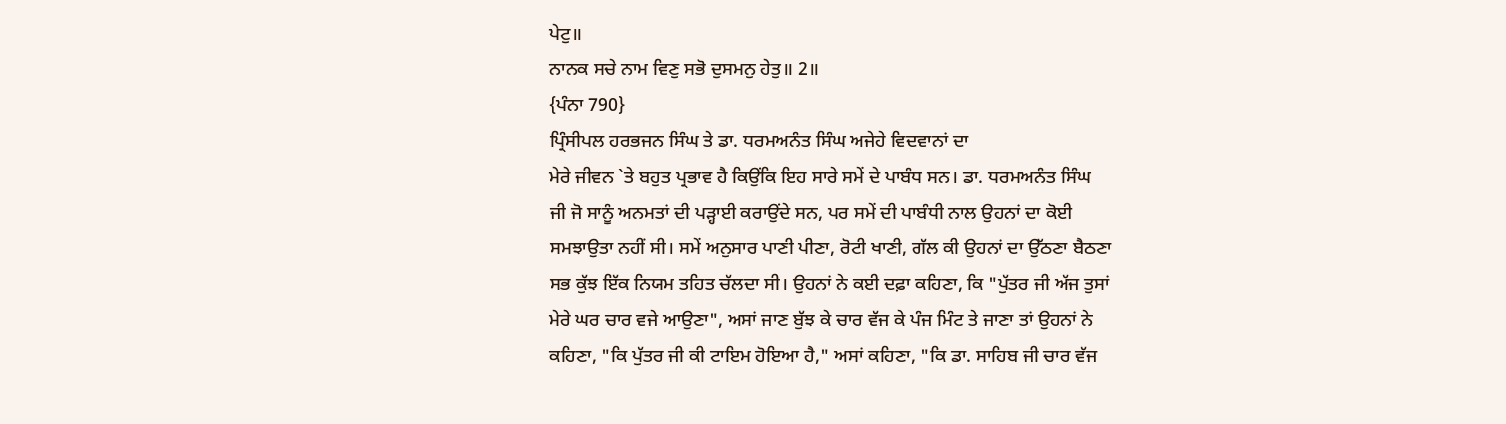ਪੇਟੁ॥
ਨਾਨਕ ਸਚੇ ਨਾਮ ਵਿਣੁ ਸਭੋ ਦੁਸਮਨੁ ਹੇਤੁ॥ 2॥
{ਪੰਨਾ 790}
ਪ੍ਰਿੰਸੀਪਲ ਹਰਭਜਨ ਸਿੰਘ ਤੇ ਡਾ. ਧਰਮਅਨੰਤ ਸਿੰਘ ਅਜੇਹੇ ਵਿਦਵਾਨਾਂ ਦਾ
ਮੇਰੇ ਜੀਵਨ `ਤੇ ਬਹੁਤ ਪ੍ਰਭਾਵ ਹੈ ਕਿਉਂਕਿ ਇਹ ਸਾਰੇ ਸਮੇਂ ਦੇ ਪਾਬੰਧ ਸਨ। ਡਾ. ਧਰਮਅਨੰਤ ਸਿੰਘ
ਜੀ ਜੋ ਸਾਨੂੰ ਅਨਮਤਾਂ ਦੀ ਪੜ੍ਹਾਈ ਕਰਾਉਂਦੇ ਸਨ, ਪਰ ਸਮੇਂ ਦੀ ਪਾਬੰਧੀ ਨਾਲ ਉਹਨਾਂ ਦਾ ਕੋਈ
ਸਮਝਾਉਤਾ ਨਹੀਂ ਸੀ। ਸਮੇਂ ਅਨੁਸਾਰ ਪਾਣੀ ਪੀਣਾ, ਰੋਟੀ ਖਾਣੀ, ਗੱਲ ਕੀ ਉਹਨਾਂ ਦਾ ਉੱਠਣਾ ਬੈਠਣਾ
ਸਭ ਕੁੱਝ ਇੱਕ ਨਿਯਮ ਤਹਿਤ ਚੱਲਦਾ ਸੀ। ਉਹਨਾਂ ਨੇ ਕਈ ਦਫ਼ਾ ਕਹਿਣਾ, ਕਿ "ਪੁੱਤਰ ਜੀ ਅੱਜ ਤੁਸਾਂ
ਮੇਰੇ ਘਰ ਚਾਰ ਵਜੇ ਆਉਣਾ", ਅਸਾਂ ਜਾਣ ਬੁੱਝ ਕੇ ਚਾਰ ਵੱਜ ਕੇ ਪੰਜ ਮਿੰਟ ਤੇ ਜਾਣਾ ਤਾਂ ਉਹਨਾਂ ਨੇ
ਕਹਿਣਾ, "ਕਿ ਪੁੱਤਰ ਜੀ ਕੀ ਟਾਇਮ ਹੋਇਆ ਹੈ," ਅਸਾਂ ਕਹਿਣਾ, "ਕਿ ਡਾ. ਸਾਹਿਬ ਜੀ ਚਾਰ ਵੱਜ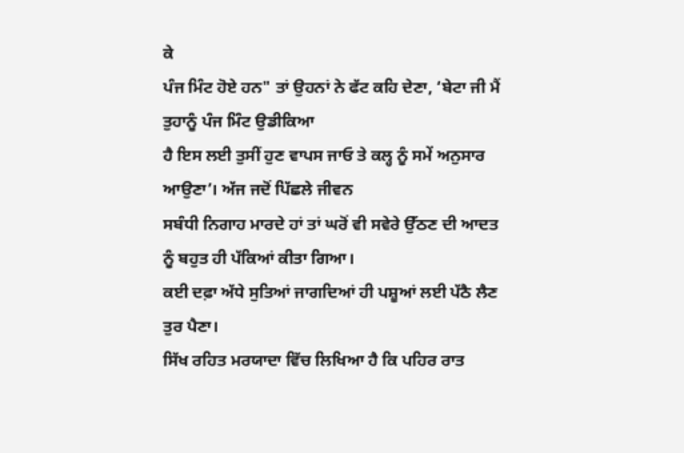ਕੇ
ਪੰਜ ਮਿੰਟ ਹੋਏ ਹਨ" ਤਾਂ ਉਹਨਾਂ ਨੇ ਫੱਟ ਕਹਿ ਦੇਣਾ, ‘ਬੇਟਾ ਜੀ ਮੈਂ ਤੁਹਾਨੂੰ ਪੰਜ ਮਿੰਟ ਉਡੀਕਿਆ
ਹੈ ਇਸ ਲਈ ਤੁਸੀਂ ਹੁਣ ਵਾਪਸ ਜਾਓ ਤੇ ਕਲ੍ਹ ਨੂੰ ਸਮੇਂ ਅਨੁਸਾਰ ਆਉਣਾ’। ਅੱਜ ਜਦੋਂ ਪਿੱਛਲੇ ਜੀਵਨ
ਸਬੰਧੀ ਨਿਗਾਹ ਮਾਰਦੇ ਹਾਂ ਤਾਂ ਘਰੋਂ ਵੀ ਸਵੇਰੇ ਉੱਠਣ ਦੀ ਆਦਤ ਨੂੰ ਬਹੁਤ ਹੀ ਪੱਕਿਆਂ ਕੀਤਾ ਗਿਆ।
ਕਈ ਦਫ਼ਾ ਅੱਧੇ ਸੁਤਿਆਂ ਜਾਗਦਿਆਂ ਹੀ ਪਸ਼ੂਆਂ ਲਈ ਪੱਠੈ ਲੈਣ ਤੁਰ ਪੈਣਾ।
ਸਿੱਖ ਰਹਿਤ ਮਰਯਾਦਾ ਵਿੱਚ ਲਿਖਿਆ ਹੈ ਕਿ ਪਹਿਰ ਰਾਤ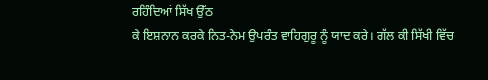ਰਹਿੰਦਿਆਂ ਸਿੱਖ ਉੱਠ
ਕੇ ਇਸ਼ਨਾਨ ਕਰਕੇ ਨਿਤ-ਨੇਮ ਉਪਰੰਤ ਵਾਹਿਗੁਰੂ ਨੂੰ ਯਾਦ ਕਰੇ। ਗੱਲ ਕੀ ਸਿੱਖੀ ਵਿੱਚ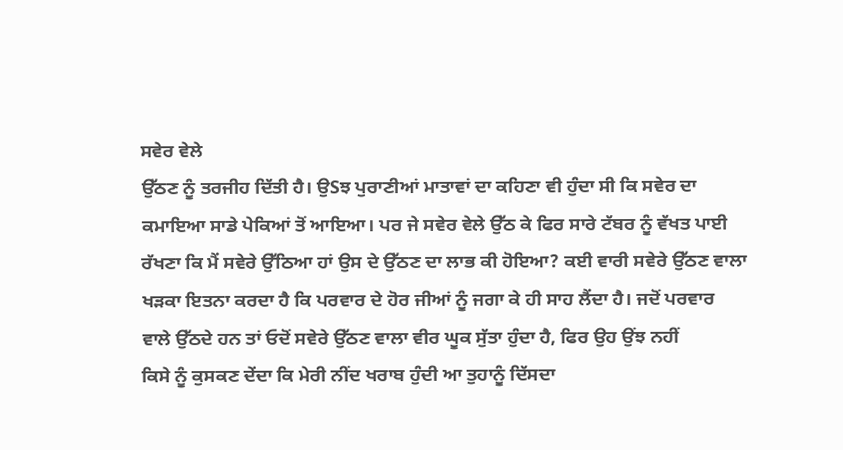ਸਵੇਰ ਵੇਲੇ
ਉੱਠਣ ਨੂੰ ਤਰਜੀਹ ਦਿੱਤੀ ਹੈ। ਉSਝ ਪੁਰਾਣੀਆਂ ਮਾਤਾਵਾਂ ਦਾ ਕਹਿਣਾ ਵੀ ਹੁੰਦਾ ਸੀ ਕਿ ਸਵੇਰ ਦਾ
ਕਮਾਇਆ ਸਾਡੇ ਪੇਕਿਆਂ ਤੋਂ ਆਇਆ। ਪਰ ਜੇ ਸਵੇਰ ਵੇਲੇ ਉੱਠ ਕੇ ਫਿਰ ਸਾਰੇ ਟੱਬਰ ਨੂੰ ਵੱਖਤ ਪਾਈ
ਰੱਖਣਾ ਕਿ ਮੈਂ ਸਵੇਰੇ ਉੱਠਿਆ ਹਾਂ ਉਸ ਦੇ ਉੱਠਣ ਦਾ ਲਾਭ ਕੀ ਹੋਇਆ? ਕਈ ਵਾਰੀ ਸਵੇਰੇ ਉੱਠਣ ਵਾਲਾ
ਖੜਕਾ ਇਤਨਾ ਕਰਦਾ ਹੈ ਕਿ ਪਰਵਾਰ ਦੇ ਹੋਰ ਜੀਆਂ ਨੂੰ ਜਗਾ ਕੇ ਹੀ ਸਾਹ ਲੈਂਦਾ ਹੈ। ਜਦੋਂ ਪਰਵਾਰ
ਵਾਲੇ ਉੱਠਦੇ ਹਨ ਤਾਂ ਓਦੋਂ ਸਵੇਰੇ ਉੱਠਣ ਵਾਲਾ ਵੀਰ ਘੂਕ ਸੁੱਤਾ ਹੁੰਦਾ ਹੈ, ਫਿਰ ਉਹ ਉਂਝ ਨਹੀਂ
ਕਿਸੇ ਨੂੰ ਕੁਸਕਣ ਦੇਂਦਾ ਕਿ ਮੇਰੀ ਨੀਂਦ ਖਰਾਬ ਹੁੰਦੀ ਆ ਤੁਹਾਨੂੰ ਦਿੱਸਦਾ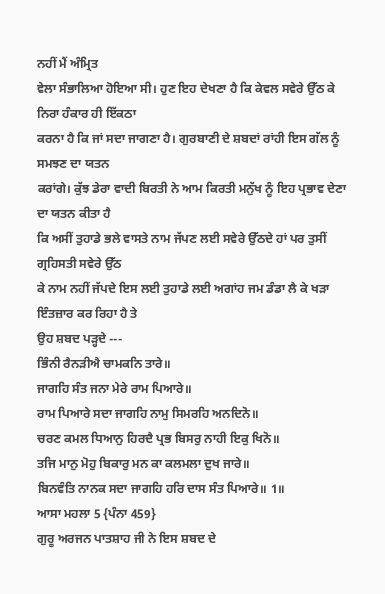ਨਹੀਂ ਮੈਂ ਅੰਮ੍ਰਿਤ
ਵੇਲਾ ਸੰਭਾਲਿਆ ਹੋਇਆ ਸੀ। ਹੁਣ ਇਹ ਦੇਖਣਾ ਹੈ ਕਿ ਕੇਵਲ ਸਵੇਰੇ ਉੱਠ ਕੇ ਨਿਰਾ ਹੰਕਾਰ ਹੀ ਇੱਕਠਾ
ਕਰਨਾ ਹੈ ਕਿ ਜਾਂ ਸਦਾ ਜਾਗਣਾ ਹੈ। ਗੁਰਬਾਣੀ ਦੇ ਸ਼ਬਦਾਂ ਰਾਂਹੀ ਇਸ ਗੱਲ ਨੂੰ ਸਮਝਣ ਦਾ ਯਤਨ
ਕਰਾਂਗੇ। ਕੁੱਝ ਡੇਰਾ ਵਾਦੀ ਬਿਰਤੀ ਨੇ ਆਮ ਕਿਰਤੀ ਮਨੁੱਖ ਨੂੰ ਇਹ ਪ੍ਰਭਾਵ ਦੇਣਾ ਦਾ ਯਤਨ ਕੀਤਾ ਹੈ
ਕਿ ਅਸੀਂ ਤੁਹਾਡੇ ਭਲੇ ਵਾਸਤੇ ਨਾਮ ਜੱਪਣ ਲਈ ਸਵੇਰੇ ਉੱਠਦੇ ਹਾਂ ਪਰ ਤੁਸੀਂ ਗ੍ਰਹਿਸਤੀ ਸਵੇਰੇ ਉੱਠ
ਕੇ ਨਾਮ ਨਹੀਂ ਜੱਪਦੇ ਇਸ ਲਈ ਤੁਹਾਡੇ ਲਈ ਅਗਾਂਹ ਜਮ ਡੰਡਾ ਲੈ ਕੇ ਖੜਾ ਇੰਤਜ਼ਾਰ ਕਰ ਰਿਹਾ ਹੈ ਤੇ
ਉਹ ਸ਼ਬਦ ਪੜ੍ਹਦੇ ---
ਭਿੰਨੀ ਰੈਨੜੀਐ ਚਾਮਕਨਿ ਤਾਰੇ॥
ਜਾਗਹਿ ਸੰਤ ਜਨਾ ਮੇਰੇ ਰਾਮ ਪਿਆਰੇ॥
ਰਾਮ ਪਿਆਰੇ ਸਦਾ ਜਾਗਹਿ ਨਾਮੁ ਸਿਮਰਹਿ ਅਨਦਿਨੋ॥
ਚਰਣ ਕਮਲ ਧਿਆਨੁ ਹਿਰਦੈ ਪ੍ਰਭ ਬਿਸਰੁ ਨਾਹੀ ਇਕੁ ਖਿਨੋ॥
ਤਜਿ ਮਾਨੁ ਮੋਹੁ ਬਿਕਾਰੁ ਮਨ ਕਾ ਕਲਮਲਾ ਦੁਖ ਜਾਰੇ॥
ਬਿਨਵੰਤਿ ਨਾਨਕ ਸਦਾ ਜਾਗਹਿ ਹਰਿ ਦਾਸ ਸੰਤ ਪਿਆਰੇ॥ 1॥
ਆਸਾ ਮਹਲਾ 5 {ਪੰਨਾ 459}
ਗੁਰੂ ਅਰਜਨ ਪਾਤਸ਼ਾਹ ਜੀ ਨੇ ਇਸ ਸ਼ਬਦ ਦੇ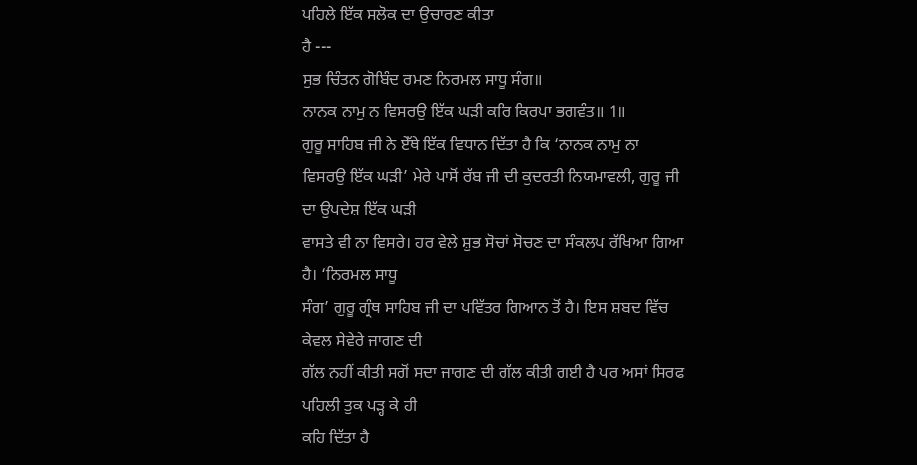ਪਹਿਲੇ ਇੱਕ ਸਲੋਕ ਦਾ ਉਚਾਰਣ ਕੀਤਾ
ਹੈ ---
ਸੁਭ ਚਿੰਤਨ ਗੋਬਿੰਦ ਰਮਣ ਨਿਰਮਲ ਸਾਧੂ ਸੰਗ॥
ਨਾਨਕ ਨਾਮੁ ਨ ਵਿਸਰਉ ਇੱਕ ਘੜੀ ਕਰਿ ਕਿਰਪਾ ਭਗਵੰਤ॥ 1॥
ਗੁਰੂ ਸਾਹਿਬ ਜੀ ਨੇ ਏੱਥੇ ਇੱਕ ਵਿਧਾਨ ਦਿੱਤਾ ਹੈ ਕਿ ‘ਨਾਨਕ ਨਾਮੁ ਨਾ
ਵਿਸਰਉ ਇੱਕ ਘੜੀ’ ਮੇਰੇ ਪਾਸੋਂ ਰੱਬ ਜੀ ਦੀ ਕੁਦਰਤੀ ਨਿਯਮਾਵਲੀ, ਗੁਰੂ ਜੀ ਦਾ ਉਪਦੇਸ਼ ਇੱਕ ਘੜੀ
ਵਾਸਤੇ ਵੀ ਨਾ ਵਿਸਰੇ। ਹਰ ਵੇਲੇ ਸ਼ੁਭ ਸੋਚਾਂ ਸੋਚਣ ਦਾ ਸੰਕਲਪ ਰੱਖਿਆ ਗਿਆ ਹੈ। ‘ਨਿਰਮਲ ਸਾਧੂ
ਸੰਗ’ ਗੁਰੂ ਗ੍ਰੰਥ ਸਾਹਿਬ ਜੀ ਦਾ ਪਵਿੱਤਰ ਗਿਆਨ ਤੋਂ ਹੈ। ਇਸ ਸ਼ਬਦ ਵਿੱਚ ਕੇਵਲ ਸੇਵੇਰੇ ਜਾਗਣ ਦੀ
ਗੱਲ ਨਹੀਂ ਕੀਤੀ ਸਗੋਂ ਸਦਾ ਜਾਗਣ ਦੀ ਗੱਲ ਕੀਤੀ ਗਈ ਹੈ ਪਰ ਅਸਾਂ ਸਿਰਫ ਪਹਿਲੀ ਤੁਕ ਪੜ੍ਹ ਕੇ ਹੀ
ਕਹਿ ਦਿੱਤਾ ਹੈ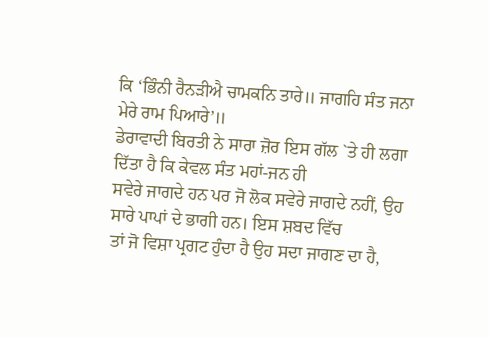ਕਿ ‘ਭਿੰਨੀ ਰੈਨੜੀਐ ਚਾਮਕਨਿ ਤਾਰੇ॥ ਜਾਗਹਿ ਸੰਤ ਜਨਾ ਮੇਰੇ ਰਾਮ ਪਿਆਰੇ’॥
ਡੇਰਾਵਾਦੀ ਬਿਰਤੀ ਨੇ ਸਾਰਾ ਜ਼ੋਰ ਇਸ ਗੱਲ `ਤੇ ਹੀ ਲਗਾ ਦਿੱਤਾ ਹੈ ਕਿ ਕੇਵਲ ਸੰਤ ਮਹਾਂ-ਜਨ ਹੀ
ਸਵੇਰੇ ਜਾਗਦੇ ਹਨ ਪਰ ਜੋ ਲੋਕ ਸਵੇਰੇ ਜਾਗਦੇ ਨਹੀਂ, ਉਹ ਸਾਰੇ ਪਾਪਾਂ ਦੇ ਭਾਗੀ ਹਨ। ਇਸ ਸ਼ਬਦ ਵਿੱਚ
ਤਾਂ ਜੋ ਵਿਸ਼ਾ ਪ੍ਰਗਟ ਹੁੰਦਾ ਹੈ ਉਹ ਸਦਾ ਜਾਗਣ ਦਾ ਹੈ,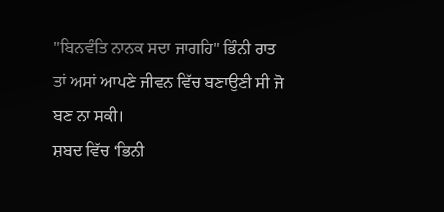"ਬਿਨਵੰਤਿ ਨਾਨਕ ਸਦਾ ਜਾਗਹਿ" ਭਿੰਨੀ ਰਾਤ
ਤਾਂ ਅਸਾਂ ਆਪਣੇ ਜੀਵਨ ਵਿੱਚ ਬਣਾਉਣੀ ਸੀ ਜੋ ਬਣ ਨਾ ਸਕੀ।
ਸ਼ਬਦ ਵਿੱਚ ‘ਭਿਨੀ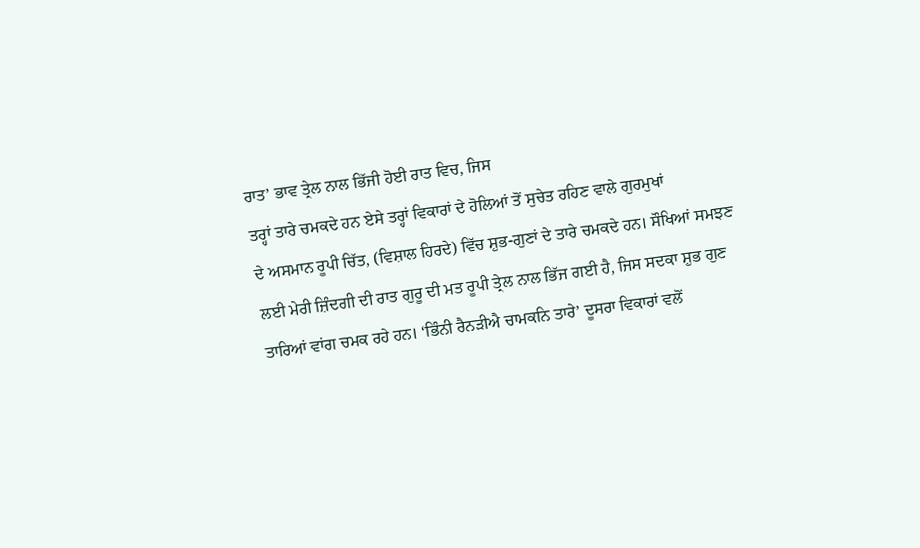ਰਾਤ’ ਭਾਵ ਤ੍ਰੇਲ ਨਾਲ ਭਿੱਜੀ ਹੋਈ ਰਾਤ ਵਿਚ, ਜਿਸ
ਤਰ੍ਹਾਂ ਤਾਰੇ ਚਮਕਦੇ ਹਨ ਏਸੇ ਤਰ੍ਹਾਂ ਵਿਕਾਰਾਂ ਦੇ ਹੋਲਿਆਂ ਤੋਂ ਸੁਚੇਤ ਰਹਿਣ ਵਾਲੇ ਗੁਰਮੁਖਾਂ
ਦੇ ਅਸਮਾਨ ਰੂਪੀ ਚਿੱਤ, (ਵਿਸ਼ਾਲ ਹਿਰਦੇ) ਵਿੱਚ ਸ਼ੁਭ-ਗੁਣਾਂ ਦੇ ਤਾਰੇ ਚਮਕਦੇ ਹਨ। ਸੌਖਿਆਂ ਸਮਝਣ
ਲਈ ਮੇਰੀ ਜ਼ਿੰਦਗੀ ਦੀ ਰਾਤ ਗੁਰੂ ਦੀ ਮਤ ਰੂਪੀ ਤ੍ਰੇਲ ਨਾਲ ਭਿੱਜ ਗਈ ਹੈ, ਜਿਸ ਸਦਕਾ ਸ਼ੁਭ ਗੁਣ
ਤਾਰਿਆਂ ਵਾਂਗ ਚਮਕ ਰਹੇ ਹਨ। ‘ਭਿੰਨੀ ਰੈਨੜੀਐ ਚਾਮਕਨਿ ਤਾਰੇ’ ਦੂਸਰਾ ਵਿਕਾਰਾਂ ਵਲੋਂ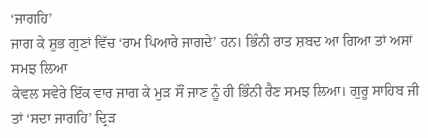‘ਜਾਗਹਿ’
ਜਾਗ ਕੇ ਸ਼ੁਭ ਗੁਣਾਂ ਵਿੱਚ ‘ਰਾਮ ਪਿਆਰੇ ਜਾਗਦੇ’ ਹਨ। ਭਿੰਨੀ ਰਾਤ ਸ਼ਬਦ ਆ ਗਿਆ ਤਾਂ ਅਸਾਂ ਸਮਝ ਲਿਆ
ਕੇਵਲ ਸਵੇਰੇ ਇੱਕ ਵਾਰ ਜਾਗ ਕੇ ਮੁੜ ਸੌਂ ਜਾਣ ਨੂੰ ਹੀ ਭਿੰਨੀ ਰੈਣ ਸਮਝ ਲਿਆ। ਗੁਰੂ ਸਾਹਿਬ ਜੀ
ਤਾਂ ‘ਸਦਾ ਜਾਗਹਿ’ ਦ੍ਰਿੜ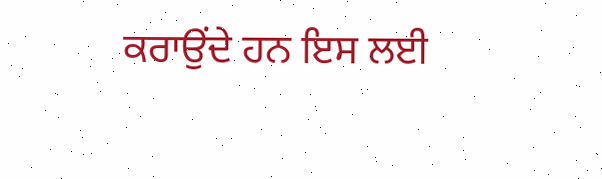ਕਰਾਉਂਦੇ ਹਨ ਇਸ ਲਈ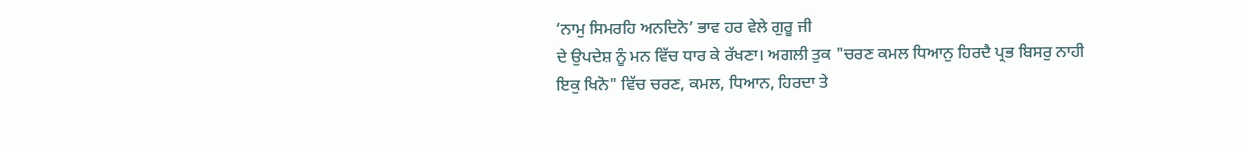‘ਨਾਮੁ ਸਿਮਰਹਿ ਅਨਦਿਨੋ’ ਭਾਵ ਹਰ ਵੇਲੇ ਗੁਰੂ ਜੀ
ਦੇ ਉਪਦੇਸ਼ ਨੂੰ ਮਨ ਵਿੱਚ ਧਾਰ ਕੇ ਰੱਖਣਾ। ਅਗਲੀ ਤੁਕ "ਚਰਣ ਕਮਲ ਧਿਆਨੁ ਹਿਰਦੈ ਪ੍ਰਭ ਬਿਸਰੁ ਨਾਹੀ
ਇਕੁ ਖਿਨੋ" ਵਿੱਚ ਚਰਣ, ਕਮਲ, ਧਿਆਨ, ਹਿਰਦਾ ਤੇ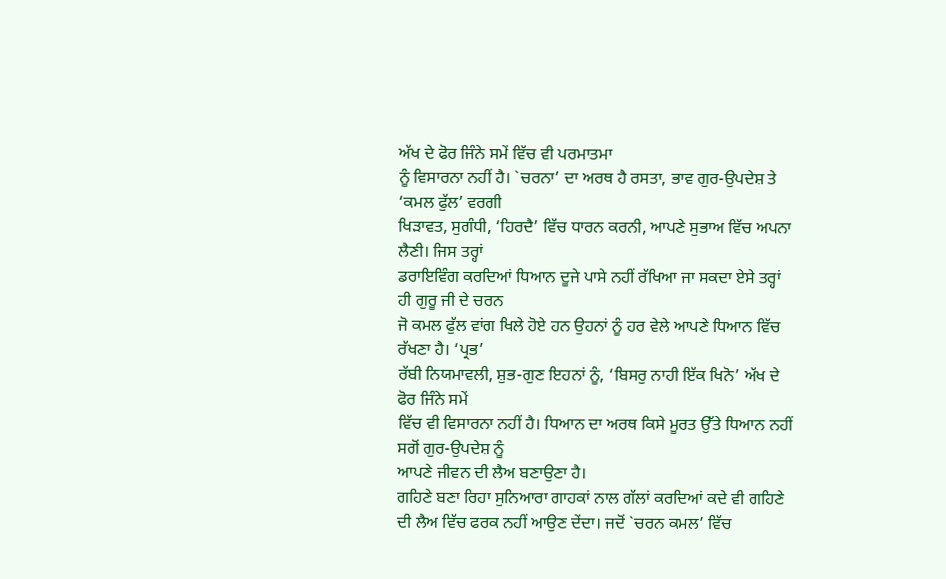ਅੱਖ ਦੇ ਫੋਰ ਜਿੰਨੇ ਸਮੇਂ ਵਿੱਚ ਵੀ ਪਰਮਾਤਮਾ
ਨੂੰ ਵਿਸਾਰਨਾ ਨਹੀਂ ਹੈ। `ਚਰਨਾ’ ਦਾ ਅਰਥ ਹੈ ਰਸਤਾ, ਭਾਵ ਗੁਰ-ਉਪਦੇਸ਼ ਤੇ ‘ਕਮਲ ਫੁੱਲ’ ਵਰਗੀ
ਖਿੜਾਵਤ, ਸੁਗੰਧੀ, ‘ਹਿਰਦੈ’ ਵਿੱਚ ਧਾਰਨ ਕਰਨੀ, ਆਪਣੇ ਸੁਭਾਅ ਵਿੱਚ ਅਪਨਾ ਲੈਣੀ। ਜਿਸ ਤਰ੍ਹਾਂ
ਡਰਾਇਵਿੰਗ ਕਰਦਿਆਂ ਧਿਆਨ ਦੂਜੇ ਪਾਸੇ ਨਹੀਂ ਰੱਖਿਆ ਜਾ ਸਕਦਾ ਏਸੇ ਤਰ੍ਹਾਂ ਹੀ ਗੁਰੂ ਜੀ ਦੇ ਚਰਨ
ਜੋ ਕਮਲ ਫੁੱਲ ਵਾਂਗ ਖਿਲੇ ਹੋਏ ਹਨ ਉਹਨਾਂ ਨੂੰ ਹਰ ਵੇਲੇ ਆਪਣੇ ਧਿਆਨ ਵਿੱਚ ਰੱਖਣਾ ਹੈ। ‘ਪ੍ਰਭ’
ਰੱਬੀ ਨਿਯਮਾਵਲੀ, ਸ਼ੁਭ-ਗੁਣ ਇਹਨਾਂ ਨੂੰ, ‘ਬਿਸਰੁ ਨਾਹੀ ਇੱਕ ਖਿਨੋ’ ਅੱਖ ਦੇ ਫੋਰ ਜਿੰਨੇ ਸਮੇਂ
ਵਿੱਚ ਵੀ ਵਿਸਾਰਨਾ ਨਹੀਂ ਹੈ। ਧਿਆਨ ਦਾ ਅਰਥ ਕਿਸੇ ਮੂਰਤ ਉੱਤੇ ਧਿਆਨ ਨਹੀਂ ਸਗੋਂ ਗੁਰ-ਉਪਦੇਸ਼ ਨੂੰ
ਆਪਣੇ ਜੀਵਨ ਦੀ ਲੈਅ ਬਣਾਉਣਾ ਹੈ।
ਗਹਿਣੇ ਬਣਾ ਰਿਹਾ ਸੁਨਿਆਰਾ ਗਾਹਕਾਂ ਨਾਲ ਗੱਲਾਂ ਕਰਦਿਆਂ ਕਦੇ ਵੀ ਗਹਿਣੇ
ਦੀ ਲੈਅ ਵਿੱਚ ਫਰਕ ਨਹੀਂ ਆਉਣ ਦੇਂਦਾ। ਜਦੋਂ `ਚਰਨ ਕਮਲ’ ਵਿੱਚ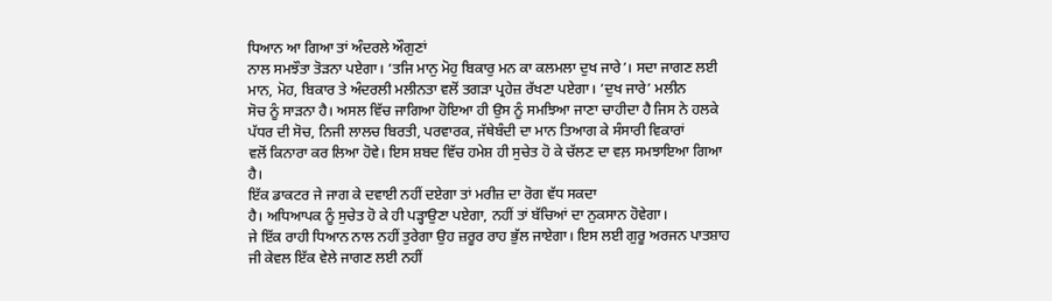ਧਿਆਨ ਆ ਗਿਆ ਤਾਂ ਅੰਦਰਲੇ ਔਗੁਣਾਂ
ਨਾਲ ਸਮਝੌਤਾ ਤੋੜਨਾ ਪਏਗਾ। ‘ਤਜਿ ਮਾਨੁ ਮੋਹੁ ਬਿਕਾਰੁ ਮਨ ਕਾ ਕਲਮਲਾ ਦੁਖ ਜਾਰੇ’। ਸਦਾ ਜਾਗਣ ਲਈ
ਮਾਨ, ਮੋਹ, ਬਿਕਾਰ ਤੇ ਅੰਦਰਲੀ ਮਲੀਨਤਾ ਵਲੋਂ ਤਗੜਾ ਪ੍ਰਹੇਜ਼ ਰੱਖਣਾ ਪਏਗਾ। ‘ਦੁਖ ਜਾਰੇ’ ਮਲੀਨ
ਸੋਚ ਨੂੰ ਸਾੜਨਾ ਹੈ। ਅਸਲ ਵਿੱਚ ਜਾਗਿਆ ਹੋਇਆ ਹੀ ਉਸ ਨੂੰ ਸਮਝਿਆ ਜਾਣਾ ਚਾਹੀਦਾ ਹੈ ਜਿਸ ਨੇ ਹਲਕੇ
ਪੱਧਰ ਦੀ ਸੋਚ, ਨਿਜੀ ਲਾਲਚ ਬਿਰਤੀ, ਪਰਵਾਰਕ, ਜੱਥੇਬੰਦੀ ਦਾ ਮਾਨ ਤਿਆਗ ਕੇ ਸੰਸਾਰੀ ਵਿਕਾਰਾਂ
ਵਲੋਂ ਕਿਨਾਰਾ ਕਰ ਲਿਆ ਹੋਵੇ। ਇਸ ਸ਼ਬਦ ਵਿੱਚ ਹਮੇਸ਼ ਹੀ ਸੁਚੇਤ ਹੋ ਕੇ ਚੱਲਣ ਦਾ ਵਲ਼ ਸਮਝਾਇਆ ਗਿਆ
ਹੈ।
ਇੱਕ ਡਾਕਟਰ ਜੇ ਜਾਗ ਕੇ ਦਵਾਈ ਨਹੀਂ ਦਏਗਾ ਤਾਂ ਮਰੀਜ਼ ਦਾ ਰੋਗ ਵੱਧ ਸਕਦਾ
ਹੈ। ਅਧਿਆਪਕ ਨੂੰ ਸੁਚੇਤ ਹੋ ਕੇ ਹੀ ਪੜ੍ਹਾਉਣਾ ਪਏਗਾ, ਨਹੀਂ ਤਾਂ ਬੱਚਿਆਂ ਦਾ ਨੁਕਸਾਨ ਹੋਵੇਗਾ।
ਜੇ ਇੱਕ ਰਾਹੀ ਧਿਆਨ ਨਾਲ ਨਹੀਂ ਤੁਰੇਗਾ ਉਹ ਜ਼ਰੂਰ ਰਾਹ ਭੁੱਲ ਜਾਏਗਾ। ਇਸ ਲਈ ਗੁਰੂ ਅਰਜਨ ਪਾਤਸ਼ਾਹ
ਜੀ ਕੇਵਲ ਇੱਕ ਵੇਲੇ ਜਾਗਣ ਲਈ ਨਹੀਂ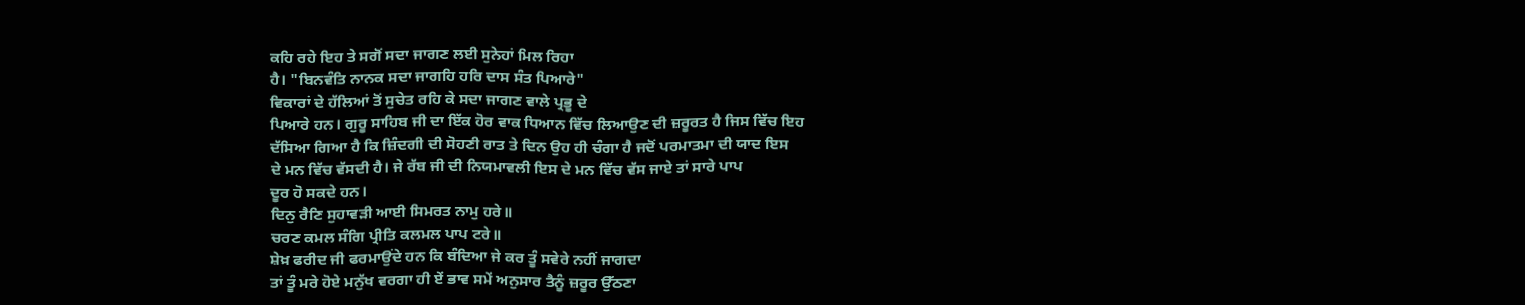ਕਹਿ ਰਹੇ ਇਹ ਤੇ ਸਗੋਂ ਸਦਾ ਜਾਗਣ ਲਈ ਸੁਨੇਹਾਂ ਮਿਲ ਰਿਹਾ
ਹੈ। "ਬਿਨਵੰਤਿ ਨਾਨਕ ਸਦਾ ਜਾਗਹਿ ਹਰਿ ਦਾਸ ਸੰਤ ਪਿਆਰੇ"
ਵਿਕਾਰਾਂ ਦੇ ਹੱਲਿਆਂ ਤੋਂ ਸੁਚੇਤ ਰਹਿ ਕੇ ਸਦਾ ਜਾਗਣ ਵਾਲੇ ਪ੍ਰਭੂ ਦੇ
ਪਿਆਰੇ ਹਨ। ਗੁਰੂ ਸਾਹਿਬ ਜੀ ਦਾ ਇੱਕ ਹੋਰ ਵਾਕ ਧਿਆਨ ਵਿੱਚ ਲਿਆਉਣ ਦੀ ਜ਼ਰੂਰਤ ਹੈ ਜਿਸ ਵਿੱਚ ਇਹ
ਦੱਸਿਆ ਗਿਆ ਹੈ ਕਿ ਜ਼ਿੰਦਗੀ ਦੀ ਸੋਹਣੀ ਰਾਤ ਤੇ ਦਿਨ ਉਹ ਹੀ ਚੰਗਾ ਹੈ ਜਦੋਂ ਪਰਮਾਤਮਾ ਦੀ ਯਾਦ ਇਸ
ਦੇ ਮਨ ਵਿੱਚ ਵੱਸਦੀ ਹੈ। ਜੇ ਰੱਬ ਜੀ ਦੀ ਨਿਯਮਾਵਲੀ ਇਸ ਦੇ ਮਨ ਵਿੱਚ ਵੱਸ ਜਾਏ ਤਾਂ ਸਾਰੇ ਪਾਪ
ਦੂਰ ਹੋ ਸਕਦੇ ਹਨ।
ਦਿਨੁ ਰੈਣਿ ਸੁਹਾਵੜੀ ਆਈ ਸਿਮਰਤ ਨਾਮੁ ਹਰੇ॥
ਚਰਣ ਕਮਲ ਸੰਗਿ ਪ੍ਰੀਤਿ ਕਲਮਲ ਪਾਪ ਟਰੇ॥
ਸ਼ੇਖ਼ ਫਰੀਦ ਜੀ ਫਰਮਾਉਂਦੇ ਹਨ ਕਿ ਬੰਦਿਆ ਜੇ ਕਰ ਤੂੰ ਸਵੇਰੇ ਨਹੀਂ ਜਾਗਦਾ
ਤਾਂ ਤੂੰ ਮਰੇ ਹੋਏ ਮਨੁੱਖ ਵਰਗਾ ਹੀ ਏਂ ਭਾਵ ਸਮੇਂ ਅਨੁਸਾਰ ਤੈਨੂੰ ਜ਼ਰੂਰ ਉੱਠਣਾ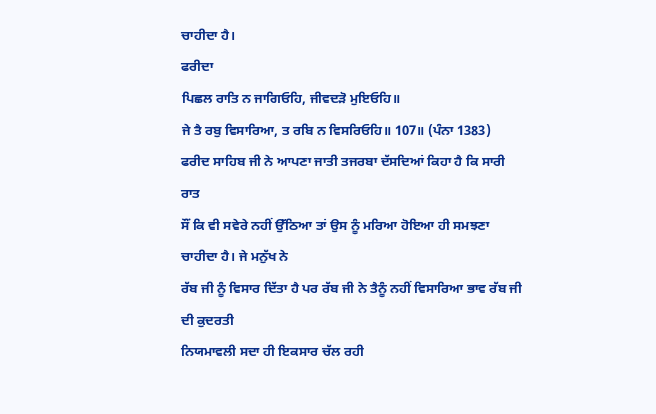ਚਾਹੀਦਾ ਹੈ।
ਫਰੀਦਾ
ਪਿਛਲ ਰਾਤਿ ਨ ਜਾਗਿਓਹਿ, ਜੀਵਦੜੋ ਮੁਇਓਹਿ॥
ਜੇ ਤੈ ਰਬੁ ਵਿਸਾਰਿਆ, ਤ ਰਬਿ ਨ ਵਿਸਰਿਓਹਿ॥ 107॥ (ਪੰਨਾ 1383)
ਫਰੀਦ ਸਾਹਿਬ ਜੀ ਨੇ ਆਪਣਾ ਜਾਤੀ ਤਜਰਬਾ ਦੱਸਦਿਆਂ ਕਿਹਾ ਹੈ ਕਿ ਸਾਰੀ ਰਾਤ
ਸੌਂ ਕਿ ਵੀ ਸਵੇਰੇ ਨਹੀਂ ਉੱਠਿਆ ਤਾਂ ਉਸ ਨੂੰ ਮਰਿਆ ਹੋਇਆ ਹੀ ਸਮਝਣਾ ਚਾਹੀਦਾ ਹੈ। ਜੇ ਮਨੁੱਖ ਨੇ
ਰੱਬ ਜੀ ਨੂੰ ਵਿਸਾਰ ਦਿੱਤਾ ਹੈ ਪਰ ਰੱਬ ਜੀ ਨੇ ਤੈਨੂੰ ਨਹੀਂ ਵਿਸਾਰਿਆ ਭਾਵ ਰੱਬ ਜੀ ਦੀ ਕੁਦਰਤੀ
ਨਿਯਮਾਵਲੀ ਸਦਾ ਹੀ ਇਕਸਾਰ ਚੱਲ ਰਹੀ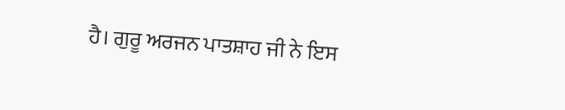ਹੈ। ਗੁਰੂ ਅਰਜਨ ਪਾਤਸ਼ਾਹ ਜੀ ਨੇ ਇਸ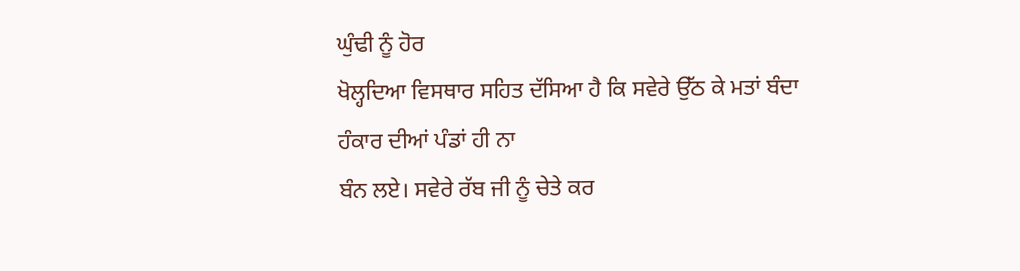ਘੁੰਢੀ ਨੂੰ ਹੋਰ
ਖੋਲ੍ਹਦਿਆ ਵਿਸਥਾਰ ਸਹਿਤ ਦੱਸਿਆ ਹੈ ਕਿ ਸਵੇਰੇ ਉੱਠ ਕੇ ਮਤਾਂ ਬੰਦਾ ਹੰਕਾਰ ਦੀਆਂ ਪੰਡਾਂ ਹੀ ਨਾ
ਬੰਨ ਲਏ। ਸਵੇਰੇ ਰੱਬ ਜੀ ਨੂੰ ਚੇਤੇ ਕਰ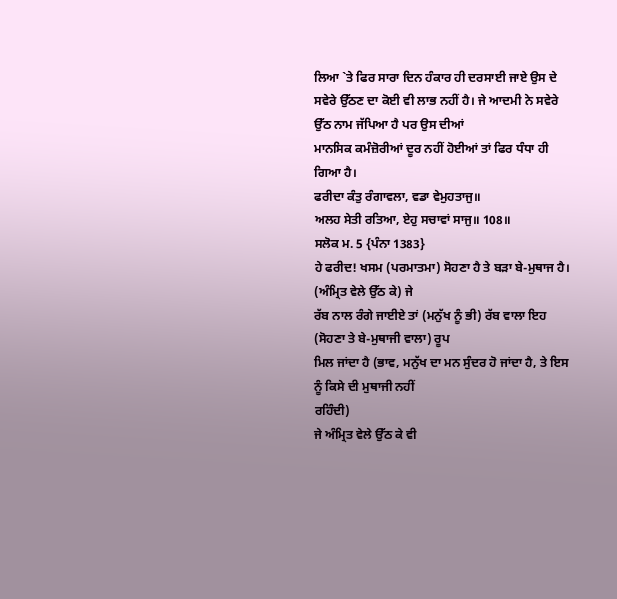ਲਿਆ `ਤੇ ਫਿਰ ਸਾਰਾ ਦਿਨ ਹੰਕਾਰ ਹੀ ਦਰਸਾਈ ਜਾਏ ਉਸ ਦੇ
ਸਵੇਰੇ ਉੱਠਣ ਦਾ ਕੋਈ ਵੀ ਲਾਭ ਨਹੀਂ ਹੈ। ਜੇ ਆਦਮੀ ਨੇ ਸਵੇਰੇ ਉੱਠ ਨਾਮ ਜੱਪਿਆ ਹੈ ਪਰ ਉਸ ਦੀਆਂ
ਮਾਨਸਿਕ ਕਮੰਜ਼ੋਰੀਆਂ ਦੂਰ ਨਹੀਂ ਹੋਈਆਂ ਤਾਂ ਫਿਰ ਧੰਧਾ ਹੀ ਗਿਆ ਹੈ।
ਫਰੀਦਾ ਕੰਤੁ ਰੰਗਾਵਲਾ, ਵਡਾ ਵੇਮੁਹਤਾਜੁ॥
ਅਲਹ ਸੇਤੀ ਰਤਿਆ, ਏਹੁ ਸਚਾਵਾਂ ਸਾਜੁ॥ 108॥
ਸਲੋਕ ਮ. 5 {ਪੰਨਾ 1383}
ਹੇ ਫਰੀਦ! ਖਸਮ (ਪਰਮਾਤਮਾ) ਸੋਹਣਾ ਹੈ ਤੇ ਬੜਾ ਬੇ-ਮੁਥਾਜ ਹੈ। (ਅੰਮ੍ਰਿਤ ਵੇਲੇ ਉੱਠ ਕੇ) ਜੇ
ਰੱਬ ਨਾਲ ਰੰਗੇ ਜਾਈਏ ਤਾਂ (ਮਨੁੱਖ ਨੂੰ ਭੀ) ਰੱਬ ਵਾਲਾ ਇਹ (ਸੋਹਣਾ ਤੇ ਬੇ-ਮੁਥਾਜੀ ਵਾਲਾ) ਰੂਪ
ਮਿਲ ਜਾਂਦਾ ਹੈ (ਭਾਵ, ਮਨੁੱਖ ਦਾ ਮਨ ਸੁੰਦਰ ਹੋ ਜਾਂਦਾ ਹੈ, ਤੇ ਇਸ ਨੂੰ ਕਿਸੇ ਦੀ ਮੁਥਾਜੀ ਨਹੀਂ
ਰਹਿੰਦੀ)
ਜੇ ਅੰਮ੍ਰਿਤ ਵੇਲੇ ਉੱਠ ਕੇ ਵੀ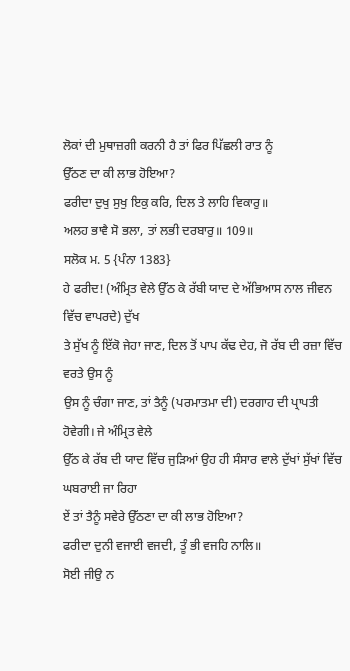ਲੋਕਾਂ ਦੀ ਮੁਥਾਜ਼ਗੀ ਕਰਨੀ ਹੈ ਤਾਂ ਫਿਰ ਪਿੱਛਲੀ ਰਾਤ ਨੂੰ
ਉੱਠਣ ਦਾ ਕੀ ਲਾਭ ਹੋਇਆ?
ਫਰੀਦਾ ਦੁਖੁ ਸੁਖੁ ਇਕੁ ਕਰਿ, ਦਿਲ ਤੇ ਲਾਹਿ ਵਿਕਾਰੁ॥
ਅਲਹ ਭਾਵੈ ਸੋ ਭਲਾ, ਤਾਂ ਲਭੀ ਦਰਬਾਰੁ॥ 109॥
ਸਲੋਕ ਮ. 5 {ਪੰਨਾ 1383}
ਹੇ ਫਰੀਦ! (ਅੰਮ੍ਰਿਤ ਵੇਲੇ ਉੱਠ ਕੇ ਰੱਬੀ ਯਾਦ ਦੇ ਅੱਭਿਆਸ ਨਾਲ ਜੀਵਨ ਵਿੱਚ ਵਾਪਰਦੇ) ਦੁੱਖ
ਤੇ ਸੁੱਖ ਨੂੰ ਇੱਕੋ ਜੇਹਾ ਜਾਣ, ਦਿਲ ਤੋਂ ਪਾਪ ਕੱਢ ਦੇਹ, ਜੋ ਰੱਬ ਦੀ ਰਜ਼ਾ ਵਿੱਚ ਵਰਤੇ ਉਸ ਨੂੰ
ਉਸ ਨੂੰ ਚੰਗਾ ਜਾਣ, ਤਾਂ ਤੈਨੂੰ (ਪਰਮਾਤਮਾ ਦੀ) ਦਰਗਾਹ ਦੀ ਪ੍ਰਾਪਤੀ ਹੋਵੇਗੀ। ਜੇ ਅੰਮ੍ਰਿਤ ਵੇਲੇ
ਉੱਠ ਕੇ ਰੱਬ ਦੀ ਯਾਦ ਵਿੱਚ ਜੁੜਿਆਂ ਉਹ ਹੀ ਸੰਸਾਰ ਵਾਲੇ ਦੁੱਖਾਂ ਸੁੱਖਾਂ ਵਿੱਚ ਘਬਰਾਈ ਜਾ ਰਿਹਾ
ਏਂ ਤਾਂ ਤੈਨੂੰ ਸਵੇਰੇ ਉੱਠਣਾ ਦਾ ਕੀ ਲਾਭ ਹੋਇਆ?
ਫਰੀਦਾ ਦੁਨੀ ਵਜਾਈ ਵਜਦੀ, ਤੂੰ ਭੀ ਵਜਹਿ ਨਾਲਿ॥
ਸੋਈ ਜੀਉ ਨ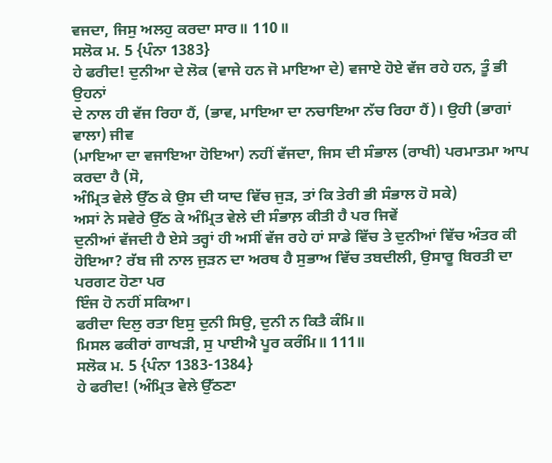ਵਜਦਾ, ਜਿਸੁ ਅਲਹੁ ਕਰਦਾ ਸਾਰ॥ 110॥
ਸਲੋਕ ਮ. 5 {ਪੰਨਾ 1383}
ਹੇ ਫਰੀਦ! ਦੁਨੀਆ ਦੇ ਲੋਕ (ਵਾਜੇ ਹਨ ਜੋ ਮਾਇਆ ਦੇ) ਵਜਾਏ ਹੋਏ ਵੱਜ ਰਹੇ ਹਨ, ਤੂੰ ਭੀ ਉਹਨਾਂ
ਦੇ ਨਾਲ ਹੀ ਵੱਜ ਰਿਹਾ ਹੈਂ, (ਭਾਵ, ਮਾਇਆ ਦਾ ਨਚਾਇਆ ਨੱਚ ਰਿਹਾ ਹੈਂ)। ਉਹੀ (ਭਾਗਾਂ ਵਾਲਾ) ਜੀਵ
(ਮਾਇਆ ਦਾ ਵਜਾਇਆ ਹੋਇਆ) ਨਹੀਂ ਵੱਜਦਾ, ਜਿਸ ਦੀ ਸੰਭਾਲ (ਰਾਖੀ) ਪਰਮਾਤਮਾ ਆਪ ਕਰਦਾ ਹੈ (ਸੋ,
ਅੰਮ੍ਰਿਤ ਵੇਲੇ ਉੱਠ ਕੇ ਉਸ ਦੀ ਯਾਦ ਵਿੱਚ ਜੁੜ, ਤਾਂ ਕਿ ਤੇਰੀ ਭੀ ਸੰਭਾਲ ਹੋ ਸਕੇ)
ਅਸਾਂ ਨੇ ਸਵੇਰੇ ਉੱਠ ਕੇ ਅੰਮ੍ਰਿਤ ਵੇਲੇ ਦੀ ਸੰਭਾਲ਼ ਕੀਤੀ ਹੈ ਪਰ ਜਿਵੇਂ
ਦੁਨੀਆਂ ਵੱਜਦੀ ਹੈ ਏਸੇ ਤਰ੍ਹਾਂ ਹੀ ਅਸੀਂ ਵੱਜ ਰਹੇ ਹਾਂ ਸਾਡੇ ਵਿੱਚ ਤੇ ਦੁਨੀਆਂ ਵਿੱਚ ਅੰਤਰ ਕੀ
ਹੋਇਆ? ਰੱਬ ਜੀ ਨਾਲ ਜੁੜਨ ਦਾ ਅਰਥ ਹੈ ਸੁਭਾਅ ਵਿੱਚ ਤਬਦੀਲੀ, ਉਸਾਰੂ ਬਿਰਤੀ ਦਾ ਪਰਗਟ ਹੋਣਾ ਪਰ
ਇੰਜ ਹੋ ਨਹੀਂ ਸਕਿਆ।
ਫਰੀਦਾ ਦਿਲੁ ਰਤਾ ਇਸੁ ਦੁਨੀ ਸਿਉ, ਦੁਨੀ ਨ ਕਿਤੈ ਕੰਮਿ॥
ਮਿਸਲ ਫਕੀਰਾਂ ਗਾਖੜੀ, ਸੁ ਪਾਈਐ ਪੂਰ ਕਰੰਮਿ॥ 111॥
ਸਲੋਕ ਮ. 5 {ਪੰਨਾ 1383-1384}
ਹੇ ਫਰੀਦ! (ਅੰਮ੍ਰਿਤ ਵੇਲੇ ਉੱਠਣਾ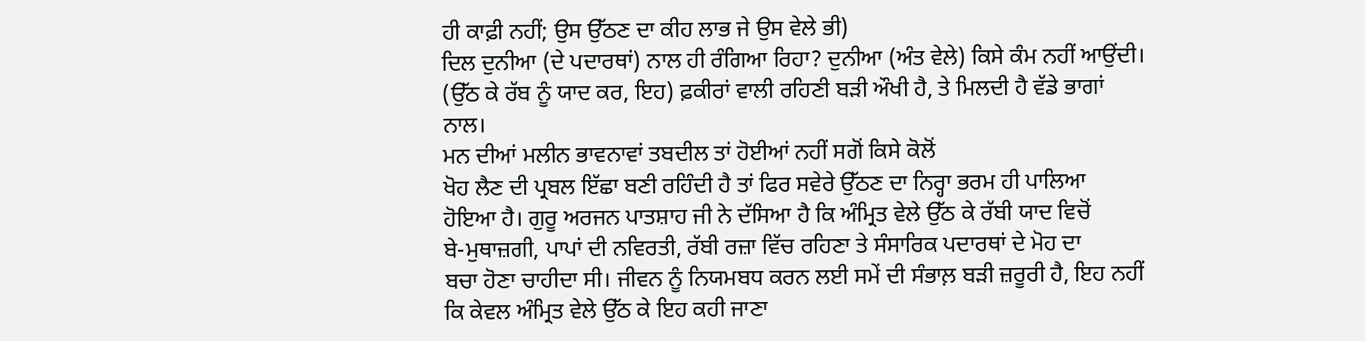ਹੀ ਕਾਫ਼ੀ ਨਹੀਂ; ਉਸ ਉੱਠਣ ਦਾ ਕੀਹ ਲਾਭ ਜੇ ਉਸ ਵੇਲੇ ਭੀ)
ਦਿਲ ਦੁਨੀਆ (ਦੇ ਪਦਾਰਥਾਂ) ਨਾਲ ਹੀ ਰੰਗਿਆ ਰਿਹਾ? ਦੁਨੀਆ (ਅੰਤ ਵੇਲੇ) ਕਿਸੇ ਕੰਮ ਨਹੀਂ ਆਉਂਦੀ।
(ਉੱਠ ਕੇ ਰੱਬ ਨੂੰ ਯਾਦ ਕਰ, ਇਹ) ਫ਼ਕੀਰਾਂ ਵਾਲੀ ਰਹਿਣੀ ਬੜੀ ਔਖੀ ਹੈ, ਤੇ ਮਿਲਦੀ ਹੈ ਵੱਡੇ ਭਾਗਾਂ
ਨਾਲ।
ਮਨ ਦੀਆਂ ਮਲੀਨ ਭਾਵਨਾਵਾਂ ਤਬਦੀਲ ਤਾਂ ਹੋਈਆਂ ਨਹੀਂ ਸਗੋਂ ਕਿਸੇ ਕੋਲੋਂ
ਖੋਹ ਲੈਣ ਦੀ ਪ੍ਰਬਲ ਇੱਛਾ ਬਣੀ ਰਹਿੰਦੀ ਹੈ ਤਾਂ ਫਿਰ ਸਵੇਰੇ ਉੱਠਣ ਦਾ ਨਿਰ੍ਹਾ ਭਰਮ ਹੀ ਪਾਲਿਆ
ਹੋਇਆ ਹੈ। ਗੁਰੂ ਅਰਜਨ ਪਾਤਸ਼ਾਹ ਜੀ ਨੇ ਦੱਸਿਆ ਹੈ ਕਿ ਅੰਮ੍ਰਿਤ ਵੇਲੇ ਉੱਠ ਕੇ ਰੱਬੀ ਯਾਦ ਵਿਚੋਂ
ਬੇ-ਮੁਥਾਜ਼ਗੀ, ਪਾਪਾਂ ਦੀ ਨਵਿਰਤੀ, ਰੱਬੀ ਰਜ਼ਾ ਵਿੱਚ ਰਹਿਣਾ ਤੇ ਸੰਸਾਰਿਕ ਪਦਾਰਥਾਂ ਦੇ ਮੋਹ ਦਾ
ਬਚਾ ਹੋਣਾ ਚਾਹੀਦਾ ਸੀ। ਜੀਵਨ ਨੂੰ ਨਿਯਮਬਧ ਕਰਨ ਲਈ ਸਮੇਂ ਦੀ ਸੰਭਾਲ਼ ਬੜੀ ਜ਼ਰੂਰੀ ਹੈ, ਇਹ ਨਹੀਂ
ਕਿ ਕੇਵਲ ਅੰਮ੍ਰਿਤ ਵੇਲੇ ਉੱਠ ਕੇ ਇਹ ਕਹੀ ਜਾਣਾ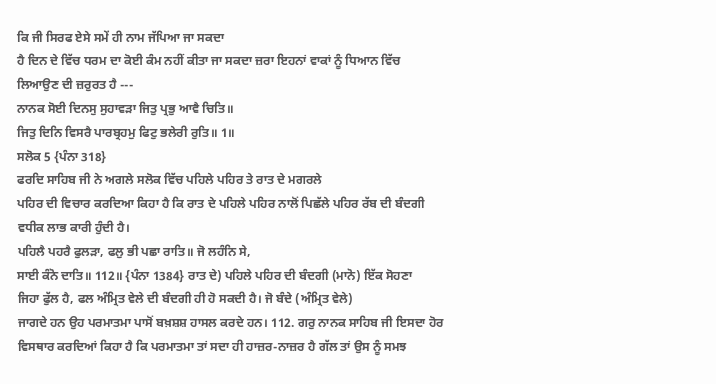ਕਿ ਜੀ ਸਿਰਫ ਏਸੇ ਸਮੇਂ ਹੀ ਨਾਮ ਜੱਪਿਆ ਜਾ ਸਕਦਾ
ਹੈ ਦਿਨ ਦੇ ਵਿੱਚ ਧਰਮ ਦਾ ਕੋਈ ਕੰਮ ਨਹੀਂ ਕੀਤਾ ਜਾ ਸਕਦਾ ਜ਼ਰਾ ਇਹਨਾਂ ਵਾਕਾਂ ਨੂੰ ਧਿਆਨ ਵਿੱਚ
ਲਿਆਉਣ ਦੀ ਜ਼ਰੁਰਤ ਹੈ ---
ਨਾਨਕ ਸੋਈ ਦਿਨਸੁ ਸੁਹਾਵੜਾ ਜਿਤੁ ਪ੍ਰਭੁ ਆਵੈ ਚਿਤਿ॥
ਜਿਤੁ ਦਿਨਿ ਵਿਸਰੈ ਪਾਰਬ੍ਰਹਮੁ ਫਿਟੁ ਭਲੇਰੀ ਰੁਤਿ॥ 1॥
ਸਲੋਕ 5 {ਪੰਨਾ 318}
ਫਰਦਿ ਸਾਹਿਬ ਜੀ ਨੇ ਅਗਲੇ ਸਲੋਕ ਵਿੱਚ ਪਹਿਲੇ ਪਹਿਰ ਤੇ ਰਾਤ ਦੇ ਮਗਰਲੇ
ਪਹਿਰ ਦੀ ਵਿਚਾਰ ਕਰਦਿਆ ਕਿਹਾ ਹੈ ਕਿ ਰਾਤ ਦੇ ਪਹਿਲੇ ਪਹਿਰ ਨਾਲੋਂ ਪਿਛੱਲੇ ਪਹਿਰ ਰੱਬ ਦੀ ਬੰਦਗੀ
ਵਧੀਕ ਲਾਭ ਕਾਰੀ ਹੁੰਦੀ ਹੈ।
ਪਹਿਲੈ ਪਹਰੈ ਫੁਲੜਾ, ਫਲੁ ਭੀ ਪਛਾ ਰਾਤਿ॥ ਜੋ ਲਹੰਨਿ ਸੇ,
ਸਾਈ ਕੰਨੋ ਦਾਤਿ॥ 112॥ {ਪੰਨਾ 1384} ਰਾਤ ਦੇ) ਪਹਿਲੇ ਪਹਿਰ ਦੀ ਬੰਦਗੀ (ਮਾਨੋ) ਇੱਕ ਸੋਹਣਾ
ਜਿਹਾ ਫੁੱਲ ਹੈ, ਫਲ ਅੰਮ੍ਰਿਤ ਵੇਲੇ ਦੀ ਬੰਦਗੀ ਹੀ ਹੋ ਸਕਦੀ ਹੈ। ਜੋ ਬੰਦੇ (ਅੰਮ੍ਰਿਤ ਵੇਲੇ)
ਜਾਗਦੇ ਹਨ ਉਹ ਪਰਮਾਤਮਾ ਪਾਸੋਂ ਬਖ਼ਸ਼ਸ਼ ਹਾਸਲ ਕਰਦੇ ਹਨ। 112. ਗਰੁ ਨਾਨਕ ਸਾਹਿਬ ਜੀ ਇਸਦਾ ਹੋਰ
ਵਿਸਥਾਰ ਕਰਦਿਆਂ ਕਿਹਾ ਹੈ ਕਿ ਪਰਮਾਤਮਾ ਤਾਂ ਸਦਾ ਹੀ ਹਾਜ਼ਰ-ਨਾਜ਼ਰ ਹੈ ਗੱਲ ਤਾਂ ਉਸ ਨੂੰ ਸਮਝ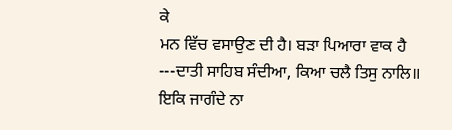ਕੇ
ਮਨ ਵਿੱਚ ਵਸਾਉਣ ਦੀ ਹੈ। ਬੜਾ ਪਿਆਰਾ ਵਾਕ ਹੈ ---ਦਾਤੀ ਸਾਹਿਬ ਸੰਦੀਆ, ਕਿਆ ਚਲੈ ਤਿਸੁ ਨਾਲਿ॥
ਇਕਿ ਜਾਗੰਦੇ ਨਾ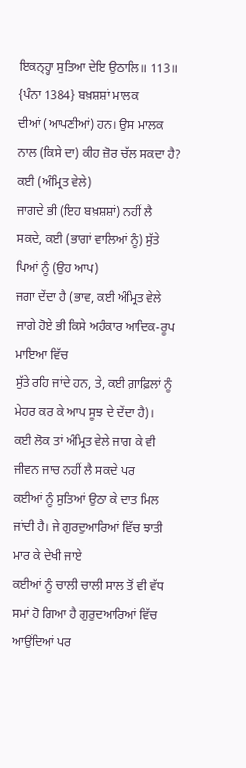ਇਕਨ੍ਹ੍ਹਾ ਸੁਤਿਆ ਦੇਇ ਉਠਾਲਿ॥ 113॥ {ਪੰਨਾ 1384} ਬਖ਼ਸ਼ਸ਼ਾਂ ਮਾਲਕ
ਦੀਆਂ (ਆਪਣੀਆਂ) ਹਨ। ਉਸ ਮਾਲਕ ਨਾਲ (ਕਿਸੇ ਦਾ) ਕੀਹ ਜ਼ੋਰ ਚੱਲ ਸਕਦਾ ਹੈ? ਕਈ (ਅੰਮ੍ਰਿਤ ਵੇਲੇ)
ਜਾਗਦੇ ਭੀ (ਇਹ ਬਖ਼ਸ਼ਸ਼ਾਂ) ਨਹੀਂ ਲੈ ਸਕਦੇ, ਕਈ (ਭਾਗਾਂ ਵਾਲਿਆਂ ਨੂੰ) ਸੁੱਤੇ ਪਿਆਂ ਨੂੰ (ਉਹ ਆਪ)
ਜਗਾ ਦੇਂਦਾ ਹੈ (ਭਾਵ, ਕਈ ਅੰਮ੍ਰਿਤ ਵੇਲੇ ਜਾਗੇ ਹੋਏ ਭੀ ਕਿਸੇ ਅਹੰਕਾਰ ਆਦਿਕ-ਰੂਪ ਮਾਇਆ ਵਿੱਚ
ਸੁੱਤੇ ਰਹਿ ਜਾਂਦੇ ਹਨ, ਤੇ, ਕਈ ਗ਼ਾਫ਼ਿਲਾਂ ਨੂੰ ਮੇਹਰ ਕਰ ਕੇ ਆਪ ਸੂਝ ਦੇ ਦੇਂਦਾ ਹੈ)।
ਕਈ ਲੋਕ ਤਾਂ ਅੰਮ੍ਰਿਤ ਵੇਲੇ ਜਾਗ ਕੇ ਵੀ ਜੀਵਨ ਜਾਚ ਨਹੀਂ ਲੈ ਸਕਦੇ ਪਰ
ਕਈਆਂ ਨੂੰ ਸੁਤਿਆਂ ਉਠਾ ਕੇ ਦਾਤ ਮਿਲ ਜਾਂਦੀ ਹੈ। ਜੇ ਗੁਰਦੁਆਰਿਆਂ ਵਿੱਚ ਝਾਤੀ ਮਾਰ ਕੇ ਦੇਖੀ ਜਾਏ
ਕਈਆਂ ਨੂੰ ਚਾਲੀ ਚਾਲੀ ਸਾਲ ਤੋਂ ਵੀ ਵੱਧ ਸਮਾਂ ਹੋ ਗਿਆ ਹੈ ਗੁਰੁਦਆਰਿਆਂ ਵਿੱਚ ਆਉਂਦਿਆਂ ਪਰ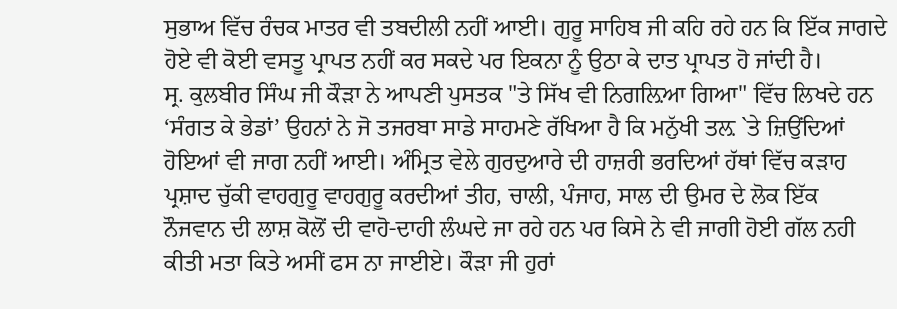ਸੁਭਾਅ ਵਿੱਚ ਰੰਚਕ ਮਾਤਰ ਵੀ ਤਬਦੀਲੀ ਨਹੀਂ ਆਈ। ਗੁਰੂ ਸਾਹਿਬ ਜੀ ਕਹਿ ਰਹੇ ਹਨ ਕਿ ਇੱਕ ਜਾਗਦੇ
ਹੋਏ ਵੀ ਕੋਈ ਵਸਤੂ ਪ੍ਰਾਪਤ ਨਹੀਂ ਕਰ ਸਕਦੇ ਪਰ ਇਕਨਾ ਨੂੰ ਉਠਾ ਕੇ ਦਾਤ ਪ੍ਰਾਪਤ ਹੋ ਜਾਂਦੀ ਹੈ।
ਸ੍ਰ. ਕੁਲਬੀਰ ਸਿੰਘ ਜੀ ਕੌੜਾ ਨੇ ਆਪਣੀ ਪੁਸਤਕ "ਤੇ ਸਿੱਖ ਵੀ ਨਿਗਲ਼ਿਆ ਗਿਆ" ਵਿੱਚ ਲਿਖਦੇ ਹਨ
‘ਸੰਗਤ ਕੇ ਭੇਡਾਂ’ ਉਹਨਾਂ ਨੇ ਜੋ ਤਜਰਬਾ ਸਾਡੇ ਸਾਹਮਣੇ ਰੱਖਿਆ ਹੈ ਕਿ ਮਨੁੱਖੀ ਤਲ਼ `ਤੇ ਜ਼ਿਉਂਦਿਆਂ
ਹੋਇਆਂ ਵੀ ਜਾਗ ਨਹੀਂ ਆਈ। ਅੰਮ੍ਰਿਤ ਵੇਲੇ ਗੁਰਦੁਆਰੇ ਦੀ ਹਾਜ਼ਰੀ ਭਰਦਿਆਂ ਹੱਥਾਂ ਵਿੱਚ ਕੜਾਹ
ਪ੍ਰਸ਼ਾਦ ਚੁੱਕੀ ਵਾਹਗੁਰੂ ਵਾਹਗੁਰੂ ਕਰਦੀਆਂ ਤੀਹ, ਚਾਲੀ, ਪੰਜਾਹ, ਸਾਲ ਦੀ ਉਮਰ ਦੇ ਲੋਕ ਇੱਕ
ਨੌਜਵਾਨ ਦੀ ਲਾਸ਼ ਕੋਲੋਂ ਦੀ ਵਾਹੋ-ਦਾਹੀ ਲੰਘਦੇ ਜਾ ਰਹੇ ਹਨ ਪਰ ਕਿਸੇ ਨੇ ਵੀ ਜਾਗੀ ਹੋਈ ਗੱਲ ਨਹੀ
ਕੀਤੀ ਮਤਾ ਕਿਤੇ ਅਸੀਂ ਫਸ ਨਾ ਜਾਈਏ। ਕੌੜਾ ਜੀ ਹੁਰਾਂ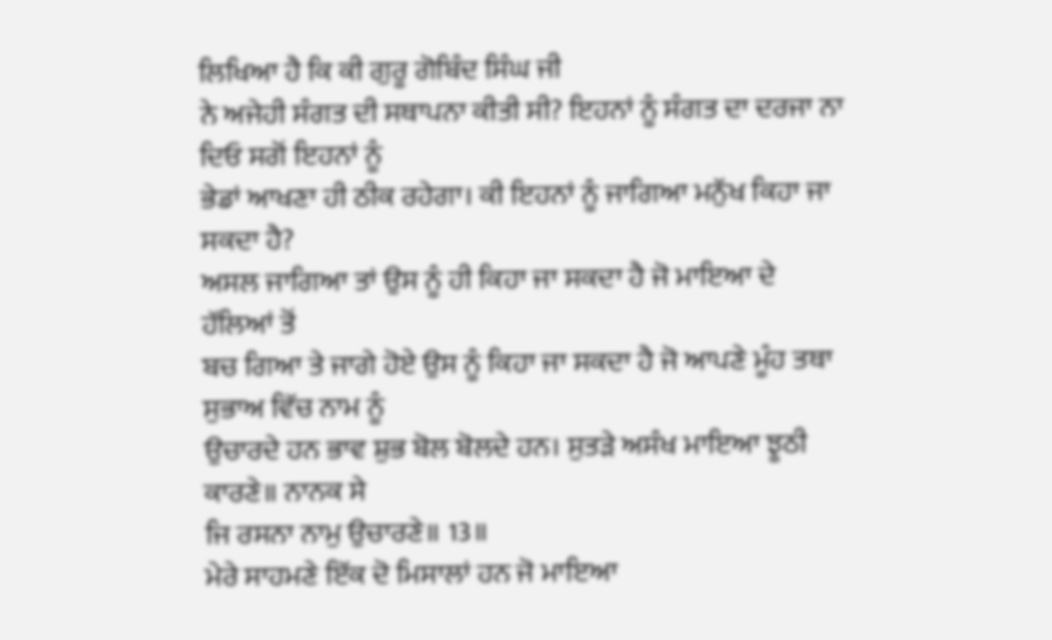ਲਿਖਿਆ ਹੈ ਕਿ ਕੀ ਗੁਰੂ ਗੋਬਿੰਦ ਸਿੰਘ ਜੀ
ਨੇ ਅਜੇਹੀ ਸੰਗਤ ਦੀ ਸਥਾਪਨਾ ਕੀਤੀ ਸੀ? ਇਹਨਾਂ ਨੂੰ ਸੰਗਤ ਦਾ ਦਰਜਾ ਨਾ ਦਿਓ ਸਗੋਂ ਇਹਨਾਂ ਨੂੰ
ਭੇਡਾਂ ਆਖਣਾ ਹੀ ਠੀਕ ਰਹੇਗਾ। ਕੀ ਇਹਨਾਂ ਨੂੰ ਜਾਗਿਆ ਮਨੁੱਖ ਕਿਹਾ ਜਾ ਸਕਦਾ ਹੈ?
ਅਸਲ ਜਾਗਿਆ ਤਾਂ ਉਸ ਨੂੰ ਹੀ ਕਿਹਾ ਜਾ ਸਕਦਾ ਹੈ ਜੋ ਮਾਇਆ ਦੇ ਹੱਲਿਆਂ ਤੋਂ
ਬਚ ਗਿਆ ਤੇ ਜਾਗੇ ਹੋਏ ਉਸ ਨੂੰ ਕਿਹਾ ਜਾ ਸਕਦਾ ਹੈ ਜੋ ਆਪਣੇ ਮੂੰਹ ਤਥਾ ਸੁਭਾਅ ਵਿੱਚ ਨਾਮ ਨੂੰ
ਉਚਾਰਦੇ ਹਨ ਭਾਵ ਸ਼ੁਭ ਬੋਲ ਬੋਲਦੇ ਹਨ। ਸੁਤੜੇ ਅਸੰਖ ਮਾਇਆ ਝੂਠੀ ਕਾਰਣੇ॥ ਨਾਨਕ ਸੇ
ਜਿ ਰਸਨਾ ਨਾਮੁ ਉਚਾਰਣੇ॥ 13॥
ਮੇਰੇ ਸਾਹਮਣੇ ਇੱਕ ਦੋ ਮਿਸਾਲਾਂ ਹਨ ਜੋ ਮਾਇਆ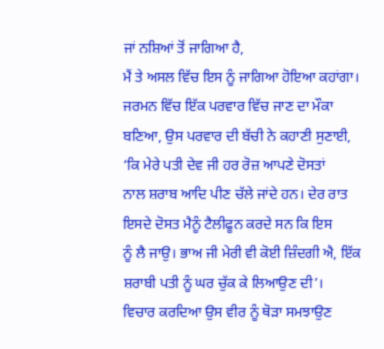ਜਾਂ ਨਸ਼ਿਆਂ ਤੋਂ ਜਾਗਿਆ ਹੈ,
ਮੈਂ ਤੇ ਅਸਲ ਵਿੱਚ ਇਸ ਨੂੰ ਜਾਗਿਆ ਹੋਇਆ ਕਹਾਂਗਾ। ਜਰਮਨ ਵਿੱਚ ਇੱਕ ਪਰਵਾਰ ਵਿੱਚ ਜਾਣ ਦਾ ਮੌਕਾ
ਬਣਿਆ, ਉਸ ਪਰਵਾਰ ਦੀ ਬੱਚੀ ਨੇ ਕਹਾਣੀ ਸੁਣਾਈ, ‘ਕਿ ਮੇਰੇ ਪਤੀ ਦੇਵ ਜੀ ਹਰ ਰੋਜ਼ ਆਪਣੇ ਦੋਸਤਾਂ
ਨਾਲ ਸ਼ਰਾਬ ਆਦਿ ਪੀਣ ਚੱਲੇ ਜਾਂਦੇ ਹਨ। ਦੇਰ ਰਾਤ ਇਸਦੇ ਦੋਸਤ ਮੈਨੂੰ ਟੈਲੀਫੂਨ ਕਰਦੇ ਸਨ ਕਿ ਇਸ
ਨੂੰ ਲੈ ਜਾਉ। ਭਾਅ ਜੀ ਮੇਰੀ ਵੀ ਕੋਈ ਜ਼ਿੰਦਗੀ ਐ, ਇੱਕ ਸ਼ਰਾਬੀ ਪਤੀ ਨੂੰ ਘਰ ਚੁੱਕ ਕੇ ਲਿਆਉਣ ਦੀ’।
ਵਿਚਾਰ ਕਰਦਿਆ ਉਸ ਵੀਰ ਨੂੰ ਥੋੜਾ ਸਮਝਾਉਣ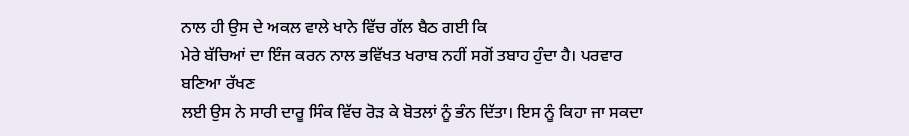ਨਾਲ ਹੀ ਉਸ ਦੇ ਅਕਲ ਵਾਲੇ ਖਾਨੇ ਵਿੱਚ ਗੱਲ ਬੈਠ ਗਈ ਕਿ
ਮੇਰੇ ਬੱਚਿਆਂ ਦਾ ਇੰਜ ਕਰਨ ਨਾਲ ਭਵਿੱਖਤ ਖਰਾਬ ਨਹੀਂ ਸਗੋਂ ਤਬਾਹ ਹੁੰਦਾ ਹੈ। ਪਰਵਾਰ ਬਣਿਆ ਰੱਖਣ
ਲਈ ਉਸ ਨੇ ਸਾਰੀ ਦਾਰੂ ਸਿੰਕ ਵਿੱਚ ਰੋੜ ਕੇ ਬੋਤਲਾਂ ਨੂੰ ਭੰਨ ਦਿੱਤਾ। ਇਸ ਨੂੰ ਕਿਹਾ ਜਾ ਸਕਦਾ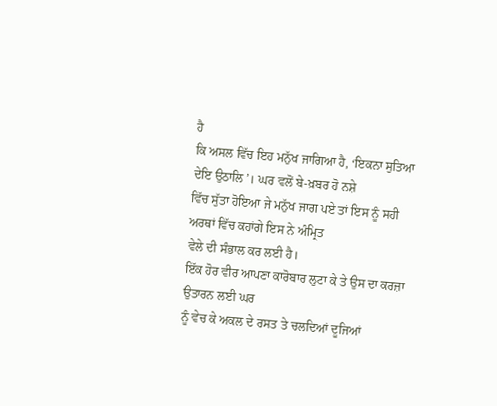ਹੈ
ਕਿ ਅਸਲ ਵਿੱਚ ਇਹ ਮਨੁੱਖ ਜਾਗਿਆ ਹੈ, ‘ਇਕਨਾ ਸੁਤਿਆ ਦੇਇ ਉਠਾਲਿ’। ਘਰ ਵਲੋਂ ਬੇ-ਖ਼ਬਰ ਹੋ ਨਸ਼ੇ
ਵਿੱਚ ਸੁੱਤਾ ਹੋਇਆ ਜੇ ਮਨੁੱਖ ਜਾਗ ਪਏ ਤਾਂ ਇਸ ਨੂੰ ਸਹੀ ਅਰਥਾਂ ਵਿੱਚ ਕਹਾਂਗੇ ਇਸ ਨੇ ਅੰਮ੍ਰਿਤ
ਵੇਲੇ ਦੀ ਸੰਭਾਲ ਕਰ ਲਈ ਹੈ।
ਇੱਕ ਹੋਰ ਵੀਰ ਆਪਣਾ ਕਾਰੋਬਾਰ ਲੁਟਾ ਕੇ ਤੇ ਉਸ ਦਾ ਕਰਜ਼ਾ ਉਤਾਰਨ ਲਈ ਘਰ
ਨੂੰ ਵੇਚ ਕੇ ਅਕਲ ਦੇ ਰਸਤ ਤੇ ਚਲਦਿਆਂ ਦੂਜਿਆਂ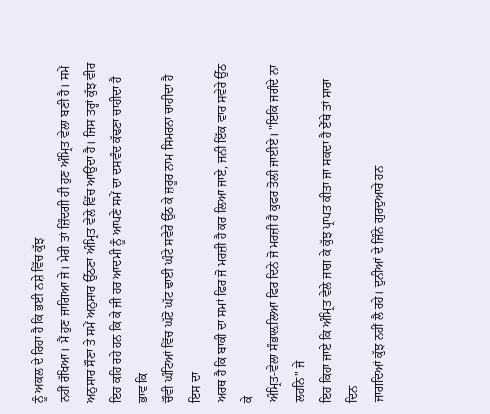ਨੂੰ ਅਕਲ ਦੇ ਰਿਹਾ ਹੈ ਕਿ ਭਈ ਨਸ਼ੇ ਵਿੱਚ ਕੁੱਝ
ਨਹੀਂ ਰੱਖਿਆ। ਮੈਂ ਹੁਣ ਜਾਗਿਆ ਜੇ। ਮੇਰੀ ਤਾਂ ਜ਼ਿੰਦਗੀ ਹੀ ਹੁਣ ਅੰਮ੍ਰਿਤ ਵੇਲਾ ਬਣੀ ਹੈ। ਸਮੇਂ
ਅਨੁਸਾਰ ਸੌਣਾ ਤੇ ਸਮੇਂ ਅਨੁਸਾਰ ਉੱਠਣਾ ਅੰਮ੍ਰਿਤ ਵੇਲੇ ਵਿੱਚ ਆਉਂਦਾ ਹੈ। ਜਿਸ ਤਰ੍ਹਾਂ ਕੁੱਝ ਵੀਰ
ਇਹ ਕਹਿ ਰਹੇ ਹਨ ਕਿ ਕੇ ਜੀ ਹਰ ਆਦਮੀ ਨੂੰ ਆਪਣੇ ਸਮੇਂ ਦਾ ਦਸਵੰਦ ਕੱਢਣਾ ਚਾਹੀਦਾ ਹੈ ਭਾਵ ਕਿ
ਚੌਵੀ ਘੰਟਿਆਂ ਵਿੱਚ ਘੱਟੋ ਘੱਟ ਢਾਈ ਘੰਟੇ ਸਵੇਰੇ ਉੱਠ ਕੇ ਜ਼ਰੂਰ ਨਾਮ ਸਿਮਰਨਾ ਚਾਹੀਦਾ ਹੈ ਇਸ ਦਾ
ਅਰਥ ਹੈ ਕਿ ਬਾਕੀ ਦਾ ਸਮਾਂ ਫਿਰ ਜੋ ਮਰਜ਼ੀ ਹੈ ਕਰ ਲਿਆ ਜਾਏ, ਜਨੀ ਇੱਕ ਵਾਰ ਸਵੇਰੇ ਉੱਠ ਕੇ
ਅੰਮ੍ਰਿਤ-ਵੇਲਾ ਸੰਭਾਲ਼ਲਿਆ ਫਿਰ ਦਿਨੇ ਜੋ ਮਰਜ਼ੀ ਹੈ ਕੁਫਰ ਤੋਲੀ ਜਾਈਏ। "ਇਕਿ ਜਗੰਦੇ ਨਾ ਲਹਨਿ" ਜੇ
ਇਹ ਕਿਹਾ ਜਾਏ ਕਿ ਅੰਮ੍ਰਿਤ ਵੇਲੇ ਜਾਗ ਕੇ ਕੁੱਝ ਪ੍ਰਾਪਤ ਕੀਤਾ ਜਾ ਸਕਦਾ ਹੈ ਏੱਥੇ ਤਾਂ ਸਾਰਾ ਦਿਨ
ਜਾਗਦਿਆਂ ਕੁੱਝ ਨਹੀਂ ਲੈ ਰਹੇ। ਦੁਨੀਆਂ ਦੇ ਜਿੰਨੇ ਗੁਰਦੁਆਰੇ ਹਨ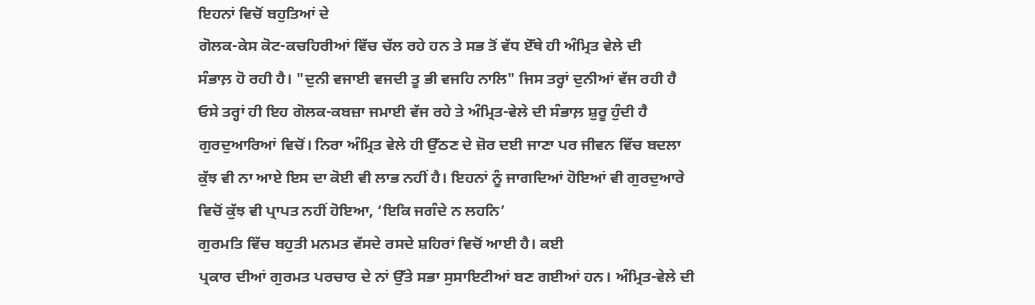ਇਹਨਾਂ ਵਿਚੋਂ ਬਹੁਤਿਆਂ ਦੇ
ਗੋਲਕ-ਕੇਸ ਕੋਟ-ਕਚਹਿਰੀਆਂ ਵਿੱਚ ਚੱਲ ਰਹੇ ਹਨ ਤੇ ਸਭ ਤੋਂ ਵੱਧ ਏੱਥੇ ਹੀ ਅੰਮ੍ਰਿਤ ਵੇਲੇ ਦੀ
ਸੰਭਾਲ਼ ਹੋ ਰਹੀ ਹੈ। "ਦੁਨੀ ਵਜਾਈ ਵਜਦੀ ਤੂ ਭੀ ਵਜਹਿ ਨਾਲਿ" ਜਿਸ ਤਰ੍ਹਾਂ ਦੁਨੀਆਂ ਵੱਜ ਰਹੀ ਹੈ
ਓਸੇ ਤਰ੍ਹਾਂ ਹੀ ਇਹ ਗੋਲਕ-ਕਬਜ਼ਾ ਜਮਾਈ ਵੱਜ ਰਹੇ ਤੇ ਅੰਮ੍ਰਿਤ-ਵੇਲੇ ਦੀ ਸੰਭਾਲ਼ ਸ਼ੁਰੂ ਹੁੰਦੀ ਹੈ
ਗੁਰਦੁਆਰਿਆਂ ਵਿਚੋਂ। ਨਿਰਾ ਅੰਮ੍ਰਿਤ ਵੇਲੇ ਹੀ ਉੱਠਣ ਦੇ ਜ਼ੋਰ ਦਈ ਜਾਣਾ ਪਰ ਜੀਵਨ ਵਿੱਚ ਬਦਲਾ
ਕੁੱਝ ਵੀ ਨਾ ਆਏ ਇਸ ਦਾ ਕੋਈ ਵੀ ਲਾਭ ਨਹੀਂ ਹੈ। ਇਹਨਾਂ ਨੂੰ ਜਾਗਦਿਆਂ ਹੋਇਆਂ ਵੀ ਗੁਰਦੁਆਰੇ
ਵਿਚੋਂ ਕੁੱਝ ਵੀ ਪ੍ਰਾਪਤ ਨਹੀਂ ਹੋਇਆ, ‘ਇਕਿ ਜਗੰਦੇ ਨ ਲਹਨਿ’
ਗੁਰਮਤਿ ਵਿੱਚ ਬਹੁਤੀ ਮਨਮਤ ਵੱਸਦੇ ਰਸਦੇ ਸ਼ਹਿਰਾਂ ਵਿਚੋਂ ਆਈ ਹੈ। ਕਈ
ਪ੍ਰਕਾਰ ਦੀਆਂ ਗੁਰਮਤ ਪਰਚਾਰ ਦੇ ਨਾਂ ਉੱਤੇ ਸਭਾ ਸੁਸਾਇਟੀਆਂ ਬਣ ਗਈਆਂ ਹਨ। ਅੰਮ੍ਰਿਤ-ਵੇਲੇ ਦੀ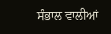ਸੰਭਾਲ ਵਾਲੀਆਂ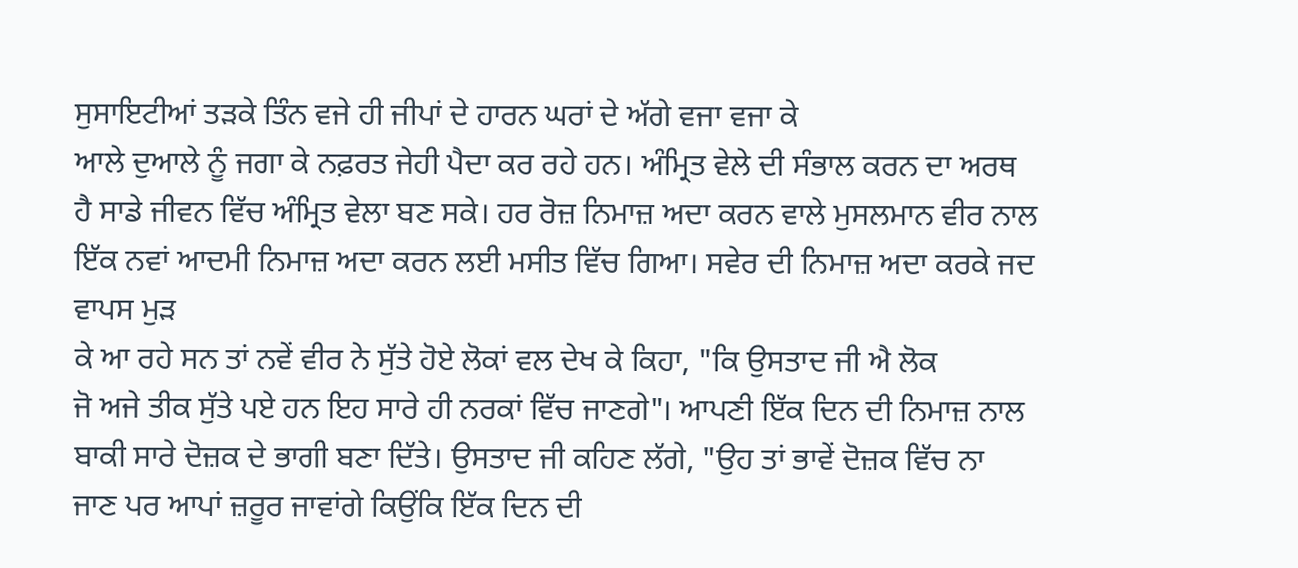ਸੁਸਾਇਟੀਆਂ ਤੜਕੇ ਤਿੰਨ ਵਜੇ ਹੀ ਜੀਪਾਂ ਦੇ ਹਾਰਨ ਘਰਾਂ ਦੇ ਅੱਗੇ ਵਜਾ ਵਜਾ ਕੇ
ਆਲੇ ਦੁਆਲੇ ਨੂੰ ਜਗਾ ਕੇ ਨਫ਼ਰਤ ਜੇਹੀ ਪੈਦਾ ਕਰ ਰਹੇ ਹਨ। ਅੰਮ੍ਰਿਤ ਵੇਲੇ ਦੀ ਸੰਭਾਲ ਕਰਨ ਦਾ ਅਰਥ
ਹੈ ਸਾਡੇ ਜੀਵਨ ਵਿੱਚ ਅੰਮ੍ਰਿਤ ਵੇਲਾ ਬਣ ਸਕੇ। ਹਰ ਰੋਜ਼ ਨਿਮਾਜ਼ ਅਦਾ ਕਰਨ ਵਾਲੇ ਮੁਸਲਮਾਨ ਵੀਰ ਨਾਲ
ਇੱਕ ਨਵਾਂ ਆਦਮੀ ਨਿਮਾਜ਼ ਅਦਾ ਕਰਨ ਲਈ ਮਸੀਤ ਵਿੱਚ ਗਿਆ। ਸਵੇਰ ਦੀ ਨਿਮਾਜ਼ ਅਦਾ ਕਰਕੇ ਜਦ ਵਾਪਸ ਮੁੜ
ਕੇ ਆ ਰਹੇ ਸਨ ਤਾਂ ਨਵੇਂ ਵੀਰ ਨੇ ਸੁੱਤੇ ਹੋਏ ਲੋਕਾਂ ਵਲ ਦੇਖ ਕੇ ਕਿਹਾ, "ਕਿ ਉਸਤਾਦ ਜੀ ਐ ਲੋਕ
ਜੋ ਅਜੇ ਤੀਕ ਸੁੱਤੇ ਪਏ ਹਨ ਇਹ ਸਾਰੇ ਹੀ ਨਰਕਾਂ ਵਿੱਚ ਜਾਣਗੇ"। ਆਪਣੀ ਇੱਕ ਦਿਨ ਦੀ ਨਿਮਾਜ਼ ਨਾਲ
ਬਾਕੀ ਸਾਰੇ ਦੋਜ਼ਕ ਦੇ ਭਾਗੀ ਬਣਾ ਦਿੱਤੇ। ਉਸਤਾਦ ਜੀ ਕਹਿਣ ਲੱਗੇ, "ਉਹ ਤਾਂ ਭਾਵੇਂ ਦੋਜ਼ਕ ਵਿੱਚ ਨਾ
ਜਾਣ ਪਰ ਆਪਾਂ ਜ਼ਰੂਰ ਜਾਵਾਂਗੇ ਕਿਉਂਕਿ ਇੱਕ ਦਿਨ ਦੀ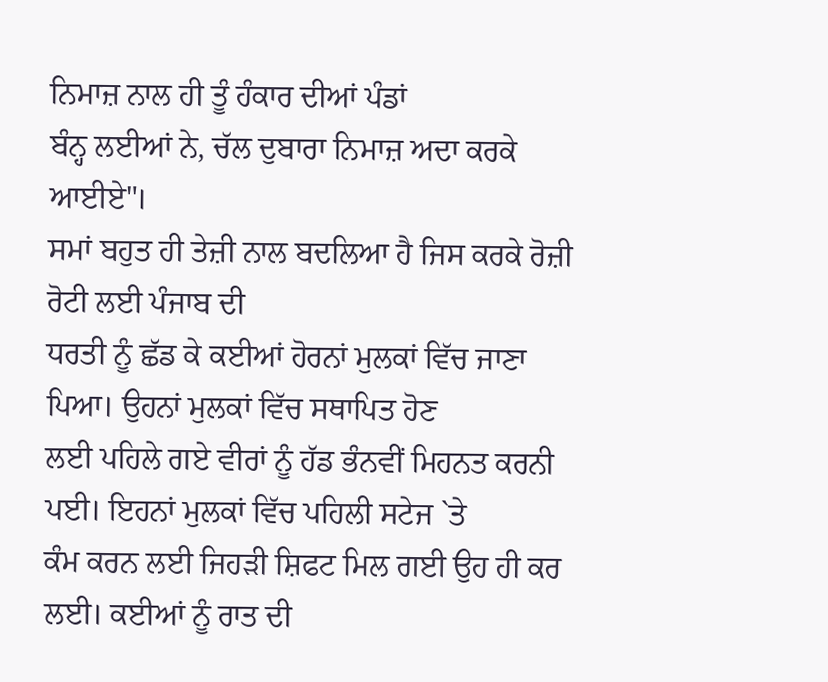ਨਿਮਾਜ਼ ਨਾਲ ਹੀ ਤੂੰ ਹੰਕਾਰ ਦੀਆਂ ਪੰਡਾਂ
ਬੰਨ੍ਹ ਲਈਆਂ ਨੇ, ਚੱਲ ਦੁਬਾਰਾ ਨਿਮਾਜ਼ ਅਦਾ ਕਰਕੇ ਆਈਏ"।
ਸਮਾਂ ਬਹੁਤ ਹੀ ਤੇਜ਼ੀ ਨਾਲ ਬਦਲਿਆ ਹੈ ਜਿਸ ਕਰਕੇ ਰੋਜ਼ੀ ਰੋਟੀ ਲਈ ਪੰਜਾਬ ਦੀ
ਧਰਤੀ ਨੂੰ ਛੱਡ ਕੇ ਕਈਆਂ ਹੋਰਨਾਂ ਮੁਲਕਾਂ ਵਿੱਚ ਜਾਣਾ ਪਿਆ। ਉਹਨਾਂ ਮੁਲਕਾਂ ਵਿੱਚ ਸਥਾਪਿਤ ਹੋਣ
ਲਈ ਪਹਿਲੇ ਗਏ ਵੀਰਾਂ ਨੂੰ ਹੱਡ ਭੰਨਵੀਂ ਮਿਹਨਤ ਕਰਨੀ ਪਈ। ਇਹਨਾਂ ਮੁਲਕਾਂ ਵਿੱਚ ਪਹਿਲੀ ਸਟੇਜ `ਤੇ
ਕੰਮ ਕਰਨ ਲਈ ਜਿਹੜੀ ਸ਼ਿਫਟ ਮਿਲ ਗਈ ਉਹ ਹੀ ਕਰ ਲਈ। ਕਈਆਂ ਨੂੰ ਰਾਤ ਦੀ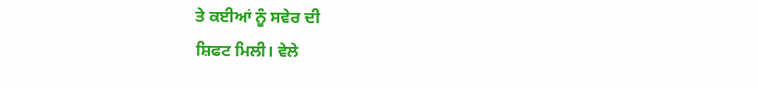ਤੇ ਕਈਆਂ ਨੂੰ ਸਵੇਰ ਦੀ
ਸ਼ਿਫਟ ਮਿਲੀ। ਵੇਲੇ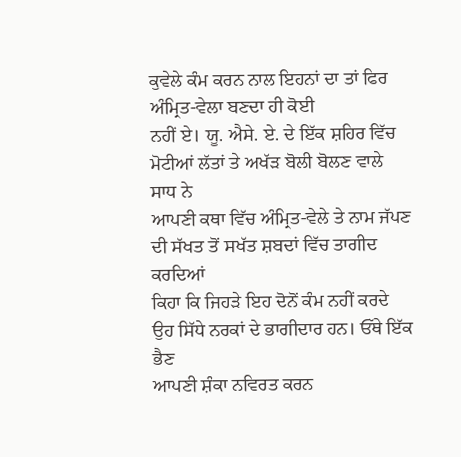ਕੁਵੇਲੇ ਕੰਮ ਕਰਨ ਨਾਲ ਇਹਨਾਂ ਦਾ ਤਾਂ ਫਿਰ ਅੰਮ੍ਰਿਤ-ਵੇਲਾ ਬਣਦਾ ਹੀ ਕੋਈ
ਨਹੀਂ ਏ। ਯੂ. ਐਸੇ. ਏ. ਦੇ ਇੱਕ ਸ਼ਹਿਰ ਵਿੱਚ ਮੋਟੀਆਂ ਲੱਤਾਂ ਤੇ ਅਖੱੜ ਬੋਲੀ ਬੋਲਣ ਵਾਲੇ ਸਾਧ ਨੇ
ਆਪਣੀ ਕਥਾ ਵਿੱਚ ਅੰਮ੍ਰਿਤ-ਵੇਲੇ ਤੇ ਨਾਮ ਜੱਪਣ ਦੀ ਸੱਖਤ ਤੋਂ ਸਖੱਤ ਸ਼ਬਦਾਂ ਵਿੱਚ ਤਾਗੀਦ ਕਰਦਿਆਂ
ਕਿਹਾ ਕਿ ਜਿਹੜੇ ਇਹ ਦੋਨੋਂ ਕੰਮ ਨਹੀਂ ਕਰਦੇ ਉਹ ਸਿੱਧੇ ਨਰਕਾਂ ਦੇ ਭਾਗੀਦਾਰ ਹਨ। ਓੱਥੇ ਇੱਕ ਭੈਣ
ਆਪਣੀ ਸ਼ੰਕਾ ਨਵਿਰਤ ਕਰਨ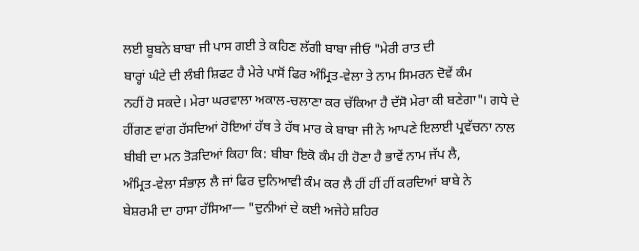ਲਈ ਬੂਬਨੇ ਬਾਬਾ ਜੀ ਪਾਸ ਗਈ ਤੇ ਕਹਿਣ ਲੱਗੀ ਬਾਬਾ ਜੀਓ "ਮੇਰੀ ਰਾਤ ਦੀ
ਬਾਰ੍ਹਾਂ ਘੰਟੇ ਦੀ ਲੰਬੀ ਸ਼ਿਫਟ ਹੈ ਮੇਰੇ ਪਾਸੋਂ ਫਿਰ ਅੰਮ੍ਰਿਤ-ਵੇਲਾ ਤੇ ਨਾਮ ਸਿਮਰਨ ਦੋਵੇਂ ਕੰਮ
ਨਹੀਂ ਹੋ ਸਕਦੇ। ਮੇਰਾ ਘਰਵਾਲਾ ਅਕਾਲ-ਚਲਾਣਾ ਕਰ ਚੱਕਿਆ ਹੈ ਦੱਸੋ ਮੇਰਾ ਕੀ ਬਣੇਗਾ"। ਗਧੇ ਦੇ
ਹੀਂਗਣ ਵਾਂਗ ਹੱਸਦਿਆਂ ਹੋਇਆਂ ਹੱਥ ਤੇ ਹੱਥ ਮਾਰ ਕੇ ਬਾਬਾ ਜੀ ਨੇ ਆਪਣੇ ਇਲਾਈ ਪ੍ਰਵੱਚਨਾ ਨਾਲ
ਬੀਬੀ ਦਾ ਮਨ ਤੋੜਦਿਆਂ ਕਿਹਾ ਕਿ: ਬੀਬਾ ਇਕੋ ਕੰਮ ਹੀ ਹੋਣਾ ਹੈ ਭਾਵੇਂ ਨਾਮ ਜੱਪ ਲੈ,
ਅੰਮ੍ਰਿਤ-ਵੇਲਾ ਸੰਭਾਲ਼ ਲੈ ਜਾਂ ਫਿਰ ਦੁਨਿਆਵੀ ਕੰਮ ਕਰ ਲੈ ਹੀਂ ਹੀਂ ਹੀਂ ਕਰਦਿਆਂ ਬਾਬੇ ਨੇ
ਬੇਸ਼ਰਮੀ ਦਾ ਹਾਸਾ ਹੱਸਿਆ— "ਦੁਨੀਆਂ ਦੇ ਕਈ ਅਜੇਹੇ ਸ਼ਹਿਰ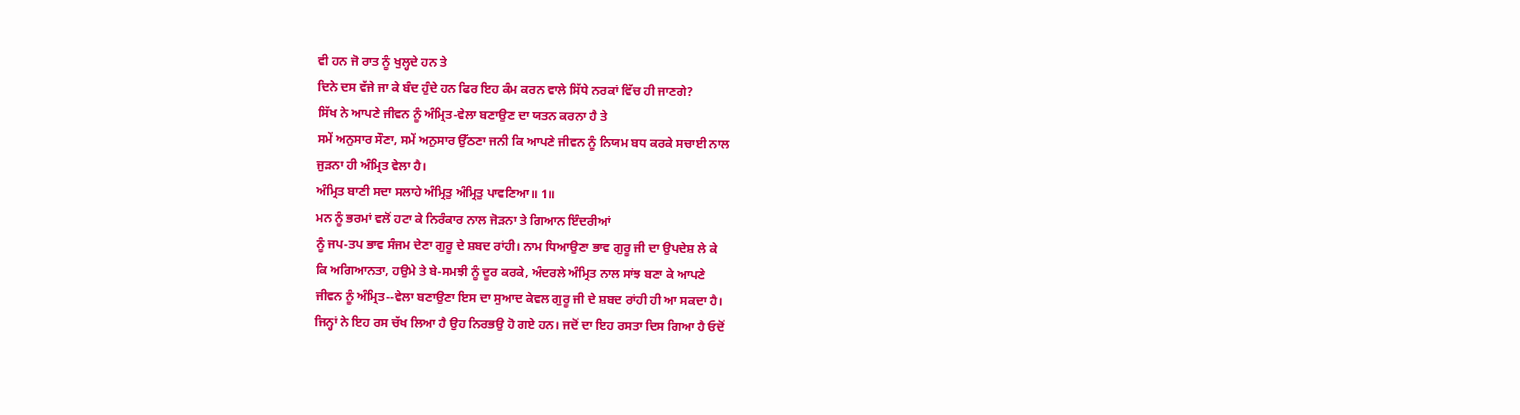ਵੀ ਹਨ ਜੋ ਰਾਤ ਨੂੰ ਖੁਲ੍ਹਦੇ ਹਨ ਤੇ
ਦਿਨੇ ਦਸ ਵੱਜੇ ਜਾ ਕੇ ਬੰਦ ਹੁੰਦੇ ਹਨ ਫਿਰ ਇਹ ਕੰਮ ਕਰਨ ਵਾਲੇ ਸਿੱਧੇ ਨਰਕਾਂ ਵਿੱਚ ਹੀ ਜਾਣਗੇ?
ਸਿੱਖ ਨੇ ਆਪਣੇ ਜੀਵਨ ਨੂੰ ਅੰਮ੍ਰਿਤ-ਵੇਲਾ ਬਣਾਉਣ ਦਾ ਯਤਨ ਕਰਨਾ ਹੈ ਤੇ
ਸਮੇਂ ਅਨੁਸਾਰ ਸੌਣਾ, ਸਮੇਂ ਅਨੁਸਾਰ ਉੱਠਣਾ ਜਨੀ ਕਿ ਆਪਣੇ ਜੀਵਨ ਨੂੰ ਨਿਯਮ ਬਧ ਕਰਕੇ ਸਚਾਈ ਨਾਲ
ਜੁੜਨਾ ਹੀ ਅੰਮ੍ਰਿਤ ਵੇਲਾ ਹੈ।
ਅੰਮ੍ਰਿਤ ਬਾਣੀ ਸਦਾ ਸਲਾਹੇ ਅੰਮ੍ਰਿਤੁ ਅੰਮ੍ਰਿਤੁ ਪਾਵਣਿਆ॥ 1॥
ਮਨ ਨੂੰ ਭਰਮਾਂ ਵਲੋਂ ਹਟਾ ਕੇ ਨਿਰੰਕਾਰ ਨਾਲ ਜੋੜਨਾ ਤੇ ਗਿਆਨ ਇੰਦਰੀਆਂ
ਨੂੰ ਜਪ-ਤਪ ਭਾਵ ਸੰਜਮ ਦੇਣਾ ਗੁਰੂ ਦੇ ਸ਼ਬਦ ਰਾਂਹੀ। ਨਾਮ ਧਿਆਉਣਾ ਭਾਵ ਗੁਰੂ ਜੀ ਦਾ ਉਪਦੇਸ਼ ਲੇ ਕੇ
ਕਿ ਅਗਿਆਨਤਾ, ਹਉਮੇ ਤੇ ਬੇ-ਸਮਝੀ ਨੂੰ ਦੂਰ ਕਰਕੇ, ਅੰਦਰਲੇ ਅੰਮ੍ਰਿਤ ਨਾਲ ਸਾਂਝ ਬਣਾ ਕੇ ਆਪਣੇ
ਜੀਵਨ ਨੂੰ ਅੰਮ੍ਰਿਤ--ਵੇਲਾ ਬਣਾਉਣਾ ਇਸ ਦਾ ਸੁਆਦ ਕੇਵਲ ਗੁਰੂ ਜੀ ਦੇ ਸ਼ਬਦ ਰਾਂਹੀ ਹੀ ਆ ਸਕਦਾ ਹੈ।
ਜਿਨ੍ਹਾਂ ਨੇ ਇਹ ਰਸ ਚੱਖ ਲਿਆ ਹੈ ਉਹ ਨਿਰਭਉ ਹੋ ਗਏ ਹਨ। ਜਦੋਂ ਦਾ ਇਹ ਰਸਤਾ ਦਿਸ ਗਿਆ ਹੈ ਓਦੋਂ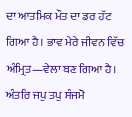ਦਾ ਆਤਮਿਕ ਮੌਤ ਦਾ ਡਰ ਹੱਟ ਗਿਆ ਹੈ। ਭਾਵ ਮੇਰੇ ਜੀਵਨ ਵਿੱਚ ਅੰਮ੍ਰਿਤ—ਵੇਲਾ ਬਣ ਗਿਆ ਹੈ।
ਅੰਤਰਿ ਜਪੁ ਤਪੁ ਸੰਜਮੋ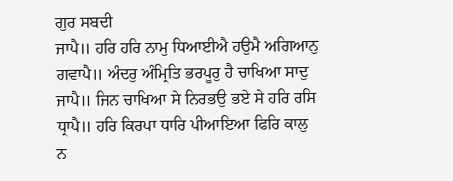ਗੁਰ ਸਬਦੀ
ਜਾਪੈ॥ ਹਰਿ ਹਰਿ ਨਾਮੁ ਧਿਆਈਐ ਹਉਮੈ ਅਗਿਆਨੁ ਗਵਾਪੈ॥ ਅੰਦਰੁ ਅੰਮ੍ਰਿਤਿ ਭਰਪੂਰੁ ਹੈ ਚਾਖਿਆ ਸਾਦੁ
ਜਾਪੈ॥ ਜਿਨ ਚਾਖਿਆ ਸੇ ਨਿਰਭਉ ਭਏ ਸੇ ਹਰਿ ਰਸਿ ਧ੍ਰਾਪੈ॥ ਹਰਿ ਕਿਰਪਾ ਧਾਰਿ ਪੀਆਇਆ ਫਿਰਿ ਕਾਲੁ ਨ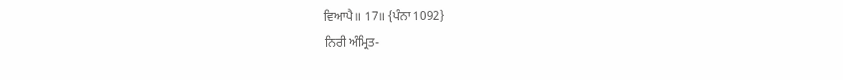ਵਿਆਪੈ॥ 17॥ {ਪੰਨਾ 1092}
ਨਿਰੀ ਅੰਮ੍ਰਿਤ-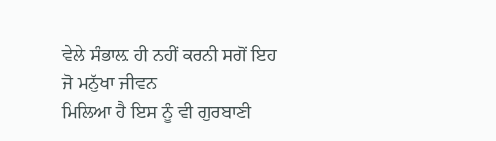ਵੇਲੇ ਸੰਭਾਲ਼ ਹੀ ਨਹੀਂ ਕਰਨੀ ਸਗੋਂ ਇਹ ਜੋ ਮਨੁੱਖਾ ਜੀਵਨ
ਮਿਲਿਆ ਹੈ ਇਸ ਨੂੰ ਵੀ ਗੁਰਬਾਣੀ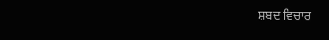ਸ਼ਬਦ ਵਿਚਾਰ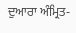ਦੁਆਰਾ ਅੰਮ੍ਰਿਤ-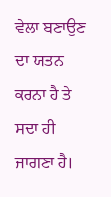ਵੇਲਾ ਬਣਾਉਣ ਦਾ ਯਤਨ ਕਰਨਾ ਹੈ ਤੇ
ਸਦਾ ਹੀ ਜਾਗਣਾ ਹੈ।